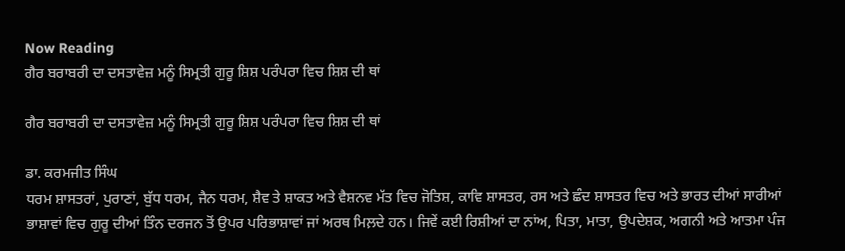Now Reading
ਗੈਰ ਬਰਾਬਰੀ ਦਾ ਦਸਤਾਵੇਜ਼ ਮਨੂੰ ਸਿਮ੍ਰਤੀ ਗੁਰੂ ਸ਼ਿਸ਼ ਪਰੰਪਰਾ ਵਿਚ ਸ਼ਿਸ਼ ਦੀ ਥਾਂ

ਗੈਰ ਬਰਾਬਰੀ ਦਾ ਦਸਤਾਵੇਜ਼ ਮਨੂੰ ਸਿਮ੍ਰਤੀ ਗੁਰੂ ਸ਼ਿਸ਼ ਪਰੰਪਰਾ ਵਿਚ ਸ਼ਿਸ਼ ਦੀ ਥਾਂ

ਡਾ. ਕਰਮਜੀਤ ਸਿੰਘ
ਧਰਮ ਸ਼ਾਸਤਰਾਂ, ਪੁਰਾਣਾਂ, ਬੁੱਧ ਧਰਮ, ਜੈਨ ਧਰਮ, ਸ਼ੈਵ ਤੇ ਸ਼ਾਕਤ ਅਤੇ ਵੈਸ਼ਨਵ ਮੱਤ ਵਿਚ ਜੋਤਿਸ਼, ਕਾਵਿ ਸ਼ਾਸਤਰ, ਰਸ ਅਤੇ ਛੰਦ ਸ਼ਾਸਤਰ ਵਿਚ ਅਤੇ ਭਾਰਤ ਦੀਆਂ ਸਾਰੀਆਂ ਭਾਸ਼ਾਵਾਂ ਵਿਚ ਗੁਰੂ ਦੀਆਂ ਤਿੰਨ ਦਰਜਨ ਤੋਂ ਉਪਰ ਪਰਿਭਾਸ਼ਾਵਾਂ ਜਾਂ ਅਰਥ ਮਿਲ਼ਦੇ ਹਨ। ਜਿਵੇਂ ਕਈ ਰਿਸ਼ੀਆਂ ਦਾ ਨਾਂਅ, ਪਿਤਾ, ਮਾਤਾ, ਉਪਦੇਸ਼ਕ, ਅਗਨੀ ਅਤੇ ਆਤਮਾ ਪੰਜ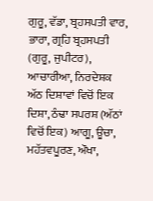ਗੁਰੂ, ਵੱਡਾ, ਬ੍ਰਹਸਪਤੀ ਵਾਰ, ਭਾਰਾ, ਗ੍ਰਹਿ ਬ੍ਰਹਸਪਤੀ (ਗੁਰੂ, ਜੁਪੀਟਰ), ਆਚਾਰੀਆ, ਨਿਰਦੇਸ਼ਕ ਅੱਠ ਦਿਸ਼ਾਵਾਂ ਵਿਚੋਂ ਇਕ ਦਿਸ਼ਾ, ਠੰਢਾ ਸਪਰਸ਼ (ਅੱਠਾਂ ਵਿਚੋਂ ਇਕ) ਆਗੂ, ਊਚਾ, ਮਹੱਤਵਪੂਰਣ, ਔਖਾ,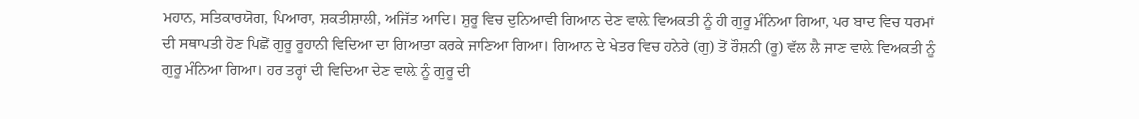ਮਹਾਨ, ਸਤਿਕਾਰਯੋਗ, ਪਿਆਰਾ, ਸ਼ਕਤੀਸ਼ਾਲੀ, ਅਜਿੱਤ ਆਦਿ। ਸ਼ੁਰੂ ਵਿਚ ਦੁਨਿਆਵੀ ਗਿਆਨ ਦੇਣ ਵਾਲ਼ੇ ਵਿਅਕਤੀ ਨੂੰ ਹੀ ਗੁਰੂ ਮੰਨਿਆ ਗਿਆ, ਪਰ ਬਾਦ ਵਿਚ ਧਰਮਾਂ ਦੀ ਸਥਾਪਤੀ ਹੋਣ ਪਿਛੋਂ ਗੁਰੂ ਰੂਹਾਨੀ ਵਿਦਿਆ ਦਾ ਗਿਆਤਾ ਕਰਕੇ ਜਾਣਿਆ ਗਿਆ। ਗਿਆਨ ਦੇ ਖੇਤਰ ਵਿਚ ਹਨੇਰੇ (ਗੁ) ਤੋਂ ਰੌਸ਼ਨੀ (ਰੂ) ਵੱਲ ਲੈ ਜਾਣ ਵਾਲ਼ੇ ਵਿਅਕਤੀ ਨੂੰ ਗੁਰੂ ਮੰਨਿਆ ਗਿਆ। ਹਰ ਤਰ੍ਹਾਂ ਦੀ ਵਿਦਿਆ ਦੇਣ ਵਾਲ਼ੇ ਨੂੰ ਗੁਰੂ ਦੀ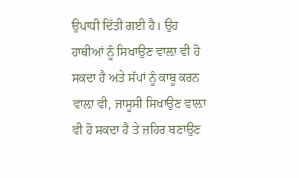ਉਪਾਧੀ ਦਿੱਤੀ ਗਈ ਹੈ। ਉਹ ਹਾਥੀਆਂ ਨੂੰ ਸਿਖਾਉਣ ਵਾਲ਼ਾ ਵੀ ਹੋ ਸਕਦਾ ਹੈ ਅਤੇ ਸੱਪਾਂ ਨੂੰ ਕਾਬੂ ਕਰਨ ਵਾਲ਼ਾ ਵੀ, ਜਾਸੂਸੀ ਸਿਖਾਉਣ ਵਾਲ਼ਾ ਵੀ ਹੋ ਸਕਦਾ ਹੈ ਤੇ ਜ਼ਹਿਰ ਬਣਾਉਣ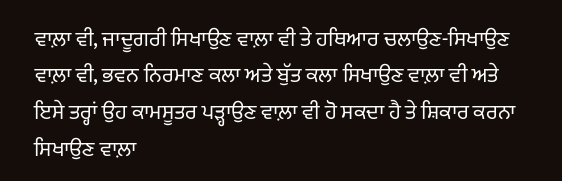ਵਾਲ਼ਾ ਵੀ, ਜਾਦੂਗਰੀ ਸਿਖਾਉਣ ਵਾਲ਼ਾ ਵੀ ਤੇ ਹਥਿਆਰ ਚਲਾਉਣ-ਸਿਖਾਉਣ ਵਾਲ਼ਾ ਵੀ, ਭਵਨ ਨਿਰਮਾਣ ਕਲਾ ਅਤੇ ਬੁੱਤ ਕਲਾ ਸਿਖਾਉਣ ਵਾਲ਼ਾ ਵੀ ਅਤੇ ਇਸੇ ਤਰ੍ਹਾਂ ਉਹ ਕਾਮਸੂਤਰ ਪੜ੍ਹਾਉਣ ਵਾਲ਼ਾ ਵੀ ਹੋ ਸਕਦਾ ਹੈ ਤੇ ਸ਼ਿਕਾਰ ਕਰਨਾ ਸਿਖਾਉਣ ਵਾਲ਼ਾ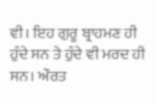ਵੀ। ਇਹ ਗੁਰੂ ਬ੍ਰਾਹਮਣ ਹੀ ਹੁੰਦੇ ਸਨ ਤੇ ਹੁੰਦੇ ਵੀ ਮਰਦ ਹੀ ਸਨ। ਔਰਤ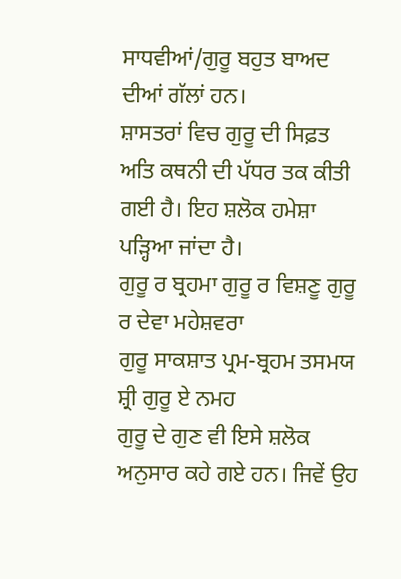ਸਾਧਵੀਆਂ/ਗੁਰੂ ਬਹੁਤ ਬਾਅਦ ਦੀਆਂ ਗੱਲਾਂ ਹਨ।
ਸ਼ਾਸਤਰਾਂ ਵਿਚ ਗੁਰੂ ਦੀ ਸਿਫ਼ਤ ਅਤਿ ਕਥਨੀ ਦੀ ਪੱਧਰ ਤਕ ਕੀਤੀ ਗਈ ਹੈ। ਇਹ ਸ਼ਲੋਕ ਹਮੇਸ਼ਾ ਪੜ੍ਹਿਆ ਜਾਂਦਾ ਹੈ।
ਗੁਰੂ ਰ ਬ੍ਰਹਮਾ ਗੁਰੂ ਰ ਵਿਸ਼ਣੂ ਗੁਰੂ ਰ ਦੇਵਾ ਮਹੇਸ਼ਵਰਾ
ਗੁਰੂ ਸਾਕਸ਼ਾਤ ਪ੍ਰਮ-ਬ੍ਰਹਮ ਤਸਮਯ ਸ਼੍ਰੀ ਗੁਰੂ ਏ ਨਮਹ
ਗੁਰੂ ਦੇ ਗੁਣ ਵੀ ਇਸੇ ਸ਼ਲੋਕ ਅਨੁਸਾਰ ਕਹੇ ਗਏ ਹਨ। ਜਿਵੇਂ ਉਹ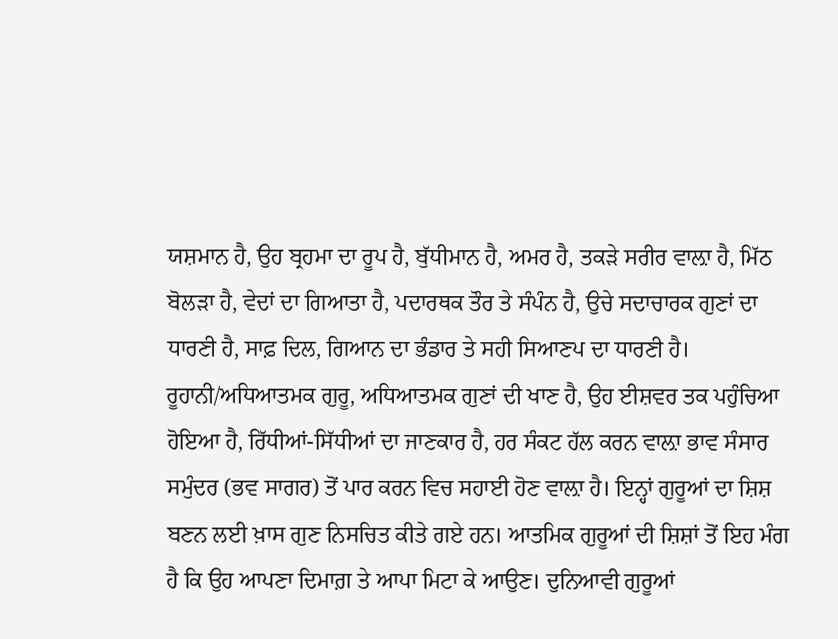ਯਸ਼ਮਾਨ ਹੈ, ਉਹ ਬ੍ਰਹਮਾ ਦਾ ਰੂਪ ਹੈ, ਬੁੱਧੀਮਾਨ ਹੈ, ਅਮਰ ਹੈ, ਤਕੜੇ ਸਰੀਰ ਵਾਲ਼ਾ ਹੈ, ਮਿੱਠ ਬੋਲੜਾ ਹੈ, ਵੇਦਾਂ ਦਾ ਗਿਆਤਾ ਹੈ, ਪਦਾਰਥਕ ਤੌਰ ਤੇ ਸੰਪੰਨ ਹੈ, ਉਚੇ ਸਦਾਚਾਰਕ ਗੁਣਾਂ ਦਾ ਧਾਰਣੀ ਹੈ, ਸਾਫ਼ ਦਿਲ, ਗਿਆਨ ਦਾ ਭੰਡਾਰ ਤੇ ਸਹੀ ਸਿਆਣਪ ਦਾ ਧਾਰਣੀ ਹੈ। ਰੂਹਾਨੀ/ਅਧਿਆਤਮਕ ਗੁਰੂ, ਅਧਿਆਤਮਕ ਗੁਣਾਂ ਦੀ ਖਾਣ ਹੈ, ਉਹ ਈਸ਼ਵਰ ਤਕ ਪਹੁੰਚਿਆ ਹੋਇਆ ਹੈ, ਰਿੱਧੀਆਂ-ਸਿੱਧੀਆਂ ਦਾ ਜਾਣਕਾਰ ਹੈ, ਹਰ ਸੰਕਟ ਹੱਲ ਕਰਨ ਵਾਲ਼ਾ ਭਾਵ ਸੰਸਾਰ ਸਮੁੰਦਰ (ਭਵ ਸਾਗਰ) ਤੋਂ ਪਾਰ ਕਰਨ ਵਿਚ ਸਹਾਈ ਹੋਣ ਵਾਲ਼ਾ ਹੈ। ਇਨ੍ਹਾਂ ਗੁਰੂਆਂ ਦਾ ਸ਼ਿਸ਼ ਬਣਨ ਲਈ ਖ਼ਾਸ ਗੁਣ ਨਿਸਚਿਤ ਕੀਤੇ ਗਏ ਹਨ। ਆਤਮਿਕ ਗੁਰੂਆਂ ਦੀ ਸ਼ਿਸ਼ਾਂ ਤੋਂ ਇਹ ਮੰਗ ਹੈ ਕਿ ਉਹ ਆਪਣਾ ਦਿਮਾਗ਼ ਤੇ ਆਪਾ ਮਿਟਾ ਕੇ ਆਉਣ। ਦੁਨਿਆਵੀ ਗੁਰੂਆਂ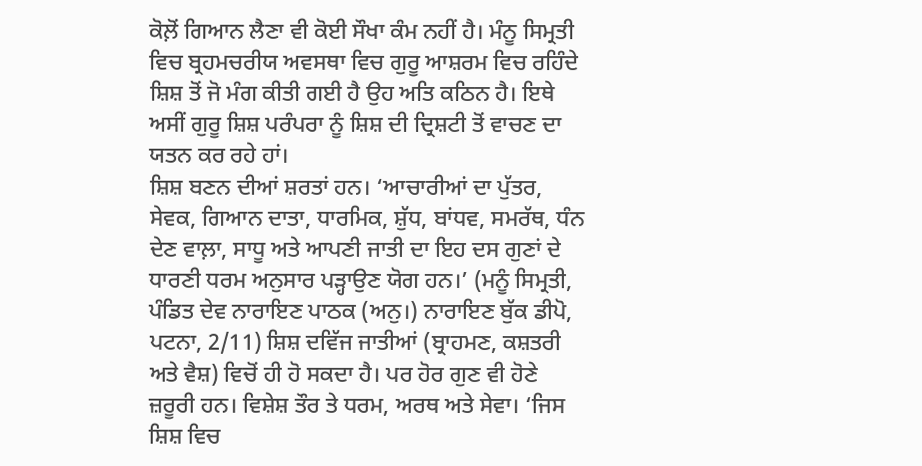ਕੋਲ਼ੋਂ ਗਿਆਨ ਲੈਣਾ ਵੀ ਕੋਈ ਸੌਖਾ ਕੰਮ ਨਹੀਂ ਹੈ। ਮੰਨੂ ਸਿਮ੍ਰਤੀ ਵਿਚ ਬ੍ਰਹਮਚਰੀਯ ਅਵਸਥਾ ਵਿਚ ਗੁਰੂ ਆਸ਼ਰਮ ਵਿਚ ਰਹਿੰਦੇ ਸ਼ਿਸ਼ ਤੋਂ ਜੋ ਮੰਗ ਕੀਤੀ ਗਈ ਹੈ ਉਹ ਅਤਿ ਕਠਿਨ ਹੈ। ਇਥੇ ਅਸੀਂ ਗੁਰੂ ਸ਼ਿਸ਼ ਪਰੰਪਰਾ ਨੂੰ ਸ਼ਿਸ਼ ਦੀ ਦ੍ਰਿਸ਼ਟੀ ਤੋਂ ਵਾਚਣ ਦਾ ਯਤਨ ਕਰ ਰਹੇ ਹਾਂ।
ਸ਼ਿਸ਼ ਬਣਨ ਦੀਆਂ ਸ਼ਰਤਾਂ ਹਨ। ‘ਆਚਾਰੀਆਂ ਦਾ ਪੁੱਤਰ, ਸੇਵਕ, ਗਿਆਨ ਦਾਤਾ, ਧਾਰਮਿਕ, ਸ਼ੁੱਧ, ਬਾਂਧਵ, ਸਮਰੱਥ, ਧੰਨ ਦੇਣ ਵਾਲ਼ਾ, ਸਾਧੂ ਅਤੇ ਆਪਣੀ ਜਾਤੀ ਦਾ ਇਹ ਦਸ ਗੁਣਾਂ ਦੇ ਧਾਰਣੀ ਧਰਮ ਅਨੁਸਾਰ ਪੜ੍ਹਾਉਣ ਯੋਗ ਹਨ।’ (ਮਨੂੰ ਸਿਮ੍ਰਤੀ, ਪੰਡਿਤ ਦੇਵ ਨਾਰਾਇਣ ਪਾਠਕ (ਅਨੁ।) ਨਾਰਾਇਣ ਬੁੱਕ ਡੀਪੋ, ਪਟਨਾ, 2/11) ਸ਼ਿਸ਼ ਦਵਿੱਜ ਜਾਤੀਆਂ (ਬ੍ਰਾਹਮਣ, ਕਸ਼ਤਰੀ ਅਤੇ ਵੈਸ਼) ਵਿਚੋਂ ਹੀ ਹੋ ਸਕਦਾ ਹੈ। ਪਰ ਹੋਰ ਗੁਣ ਵੀ ਹੋਣੇ ਜ਼ਰੂਰੀ ਹਨ। ਵਿਸ਼ੇਸ਼ ਤੌਰ ਤੇ ਧਰਮ, ਅਰਥ ਅਤੇ ਸੇਵਾ। ‘ਜਿਸ ਸ਼ਿਸ਼ ਵਿਚ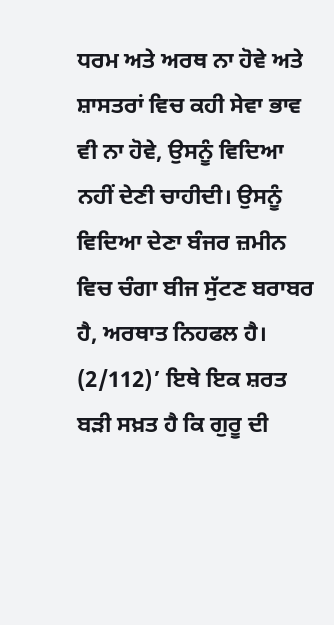ਧਰਮ ਅਤੇ ਅਰਥ ਨਾ ਹੋਵੇ ਅਤੇ ਸ਼ਾਸਤਰਾਂ ਵਿਚ ਕਹੀ ਸੇਵਾ ਭਾਵ ਵੀ ਨਾ ਹੋਵੇ, ਉਸਨੂੰ ਵਿਦਿਆ ਨਹੀਂ ਦੇਣੀ ਚਾਹੀਦੀ। ਉਸਨੂੰ ਵਿਦਿਆ ਦੇਣਾ ਬੰਜਰ ਜ਼ਮੀਨ ਵਿਚ ਚੰਗਾ ਬੀਜ ਸੁੱਟਣ ਬਰਾਬਰ ਹੈ, ਅਰਥਾਤ ਨਿਹਫਲ ਹੈ। (2/112)’ ਇਥੇ ਇਕ ਸ਼ਰਤ ਬੜੀ ਸਖ਼ਤ ਹੈ ਕਿ ਗੁਰੂ ਦੀ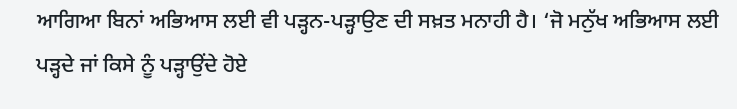ਆਗਿਆ ਬਿਨਾਂ ਅਭਿਆਸ ਲਈ ਵੀ ਪੜ੍ਹਨ-ਪੜ੍ਹਾਉਣ ਦੀ ਸਖ਼ਤ ਮਨਾਹੀ ਹੈ। ‘ਜੋ ਮਨੁੱਖ ਅਭਿਆਸ ਲਈ ਪੜ੍ਹਦੇ ਜਾਂ ਕਿਸੇ ਨੂੰ ਪੜ੍ਹਾਉਂਦੇ ਹੋਏ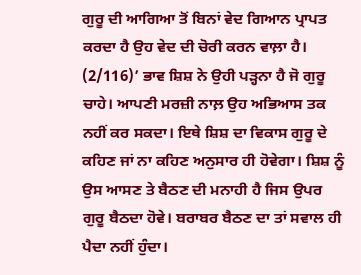ਗੁਰੂ ਦੀ ਆਗਿਆ ਤੋਂ ਬਿਨਾਂ ਵੇਦ ਗਿਆਨ ਪ੍ਰਾਪਤ ਕਰਦਾ ਹੈ ਉਹ ਵੇਦ ਦੀ ਚੋਰੀ ਕਰਨ ਵਾਲ਼ਾ ਹੈ। (2/116)’ ਭਾਵ ਸ਼ਿਸ਼ ਨੇ ਉਹੀ ਪੜ੍ਹਨਾ ਹੈ ਜੋ ਗੁਰੂ ਚਾਹੇ। ਆਪਣੀ ਮਰਜ਼ੀ ਨਾਲ਼ ਉਹ ਅਭਿਆਸ ਤਕ ਨਹੀਂ ਕਰ ਸਕਦਾ। ਇਥੇ ਸ਼ਿਸ਼ ਦਾ ਵਿਕਾਸ ਗੁਰੂ ਦੇ ਕਹਿਣ ਜਾਂ ਨਾ ਕਹਿਣ ਅਨੁਸਾਰ ਹੀ ਹੋਵੇਗਾ। ਸ਼ਿਸ਼ ਨੂੰ ਉਸ ਆਸਣ ਤੇ ਬੈਠਣ ਦੀ ਮਨਾਹੀ ਹੈ ਜਿਸ ਉਪਰ ਗੁਰੂ ਬੈਠਦਾ ਹੋਵੇ। ਬਰਾਬਰ ਬੈਠਣ ਦਾ ਤਾਂ ਸਵਾਲ ਹੀ ਪੈਦਾ ਨਹੀਂ ਹੁੰਦਾ।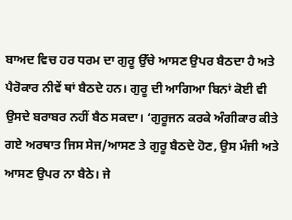ਬਾਅਦ ਵਿਚ ਹਰ ਧਰਮ ਦਾ ਗੁਰੂ ਉੱਚੇ ਆਸਣ ਉਪਰ ਬੈਠਦਾ ਹੈ ਅਤੇ ਪੈਰੋਕਾਰ ਨੀਵੇਂ ਥਾਂ ਬੈਠਦੇ ਹਨ। ਗੁਰੂ ਦੀ ਆਗਿਆ ਬਿਨਾਂ ਕੋਈ ਵੀ ਉਸਦੇ ਬਰਾਬਰ ਨਹੀਂ ਬੈਠ ਸਕਦਾ। ‘ਗੁਰੂਜਨ ਕਰਕੇ ਅੰਗੀਕਾਰ ਕੀਤੇ ਗਏ ਅਰਥਾਤ ਜਿਸ ਸੇਜ/ਆਸਣ ਤੇ ਗੁਰੂ ਬੈਠਦੇ ਹੋਣ, ਉਸ ਮੰਜੀ ਅਤੇ ਆਸਣ ਉਪਰ ਨਾ ਬੈਠੇ। ਜੇ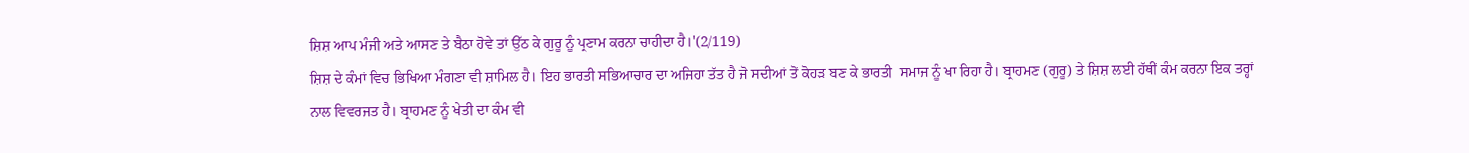ਸ਼ਿਸ਼ ਆਪ ਮੰਜੀ ਅਤੇ ਆਸਣ ਤੇ ਬੈਠਾ ਹੋਵੇ ਤਾਂ ਉੱਠ ਕੇ ਗੁਰੂ ਨੂੰ ਪ੍ਰਣਾਮ ਕਰਨਾ ਚਾਹੀਦਾ ਹੈ।'(2/119)
ਸ਼ਿਸ਼ ਦੇ ਕੰਮਾਂ ਵਿਚ ਭਿਖਿਆ ਮੰਗਣਾ ਵੀ ਸ਼ਾਮਿਲ ਹੈ। ਇਹ ਭਾਰਤੀ ਸਭਿਆਚਾਰ ਦਾ ਅਜਿਹਾ ਤੱਤ ਹੈ ਜੋ ਸਦੀਆਂ ਤੋਂ ਕੋਹੜ ਬਣ ਕੇ ਭਾਰਤੀ  ਸਮਾਜ ਨੂੰ ਖਾ ਰਿਹਾ ਹੈ। ਬ੍ਰਾਹਮਣ (ਗੁਰੂ) ਤੇ ਸ਼ਿਸ਼ ਲਈ ਹੱਥੀਂ ਕੰਮ ਕਰਨਾ ਇਕ ਤਰ੍ਹਾਂ ਨਾਲ ਵਿਵਰਜਤ ਹੈ। ਬ੍ਰਾਹਮਣ ਨੂੰ ਖੇਤੀ ਦਾ ਕੰਮ ਵੀ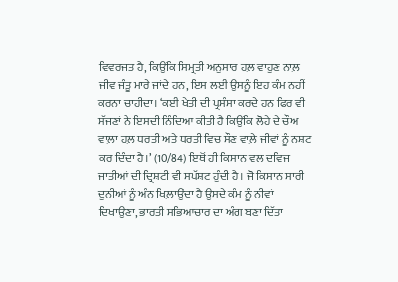ਵਿਵਰਜਤ ਹੈ, ਕਿਉਂਕਿ ਸਿਮ੍ਰਤੀ ਅਨੁਸਾਰ ਹਲ਼ ਵਾਹੁਣ ਨਾਲ਼ ਜੀਵ ਜੰਤੂ ਮਾਰੇ ਜਾਂਦੇ ਹਨ, ਇਸ ਲਈ ਉਸਨੂੰ ਇਹ ਕੰਮ ਨਹੀਂ ਕਰਨਾ ਚਾਹੀਦਾ। ‘ਕਈ ਖੇਤੀ ਦੀ ਪ੍ਰਸੰਸਾ ਕਰਦੇ ਹਨ ਫਿਰ ਵੀ ਸੱਜਣਾਂ ਨੇ ਇਸਦੀ ਨਿੰਦਿਆ ਕੀਤੀ ਹੈ ਕਿਉਂਕਿ ਲੋਹੇ ਦੇ ਚੌਅ ਵਾਲ਼ਾ ਹਲ਼ ਧਰਤੀ ਅਤੇ ਧਰਤੀ ਵਿਚ ਸੌਣ ਵਾਲ਼ੇ ਜੀਵਾਂ ਨੂੰ ਨਸ਼ਟ ਕਰ ਦਿੰਦਾ ਹੈ।’ (10/84) ਇਥੋਂ ਹੀ ਕਿਸਾਨ ਵਲ ਦਵਿਜ ਜਾਤੀਆਂ ਦੀ ਦ੍ਰਿਸ਼ਟੀ ਵੀ ਸਪੱਸ਼ਟ ਹੁੰਦੀ ਹੈ। ਜੋ ਕਿਸਾਨ ਸਾਰੀ ਦੁਨੀਆਂ ਨੂੰ ਅੰਨ ਖਿਲ਼ਾਉਂਦਾ ਹੈ ਉਸਦੇ ਕੰਮ ਨੂੰ ਨੀਵਾਂ ਦਿਖਾਉਣਾ, ਭਾਰਤੀ ਸਭਿਆਚਾਰ ਦਾ ਅੰਗ ਬਣਾ ਦਿੱਤਾ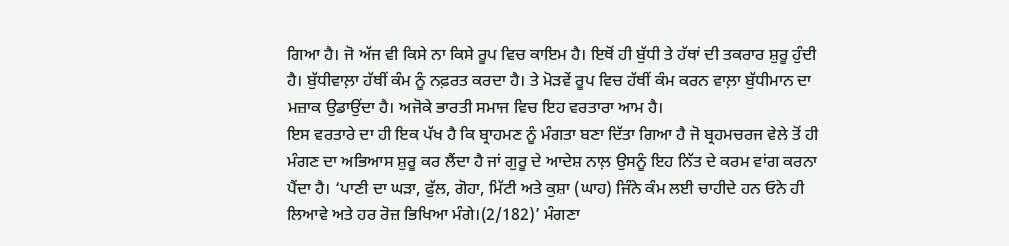ਗਿਆ ਹੈ। ਜੋ ਅੱਜ ਵੀ ਕਿਸੇ ਨਾ ਕਿਸੇ ਰੂਪ ਵਿਚ ਕਾਇਮ ਹੈ। ਇਥੋਂ ਹੀ ਬੁੱਧੀ ਤੇ ਹੱਥਾਂ ਦੀ ਤਕਰਾਰ ਸ਼ੁਰੂ ਹੁੰਦੀ ਹੈ। ਬੁੱਧੀਵਾਲ਼ਾ ਹੱਥੀਂ ਕੰਮ ਨੂੰ ਨਫ਼ਰਤ ਕਰਦਾ ਹੈ। ਤੇ ਮੋੜਵੇਂ ਰੂਪ ਵਿਚ ਹੱਥੀਂ ਕੰਮ ਕਰਨ ਵਾਲ਼ਾ ਬੁੱਧੀਮਾਨ ਦਾ ਮਜ਼ਾਕ ਉਡਾਉਂਦਾ ਹੈ। ਅਜੋਕੇ ਭਾਰਤੀ ਸਮਾਜ ਵਿਚ ਇਹ ਵਰਤਾਰਾ ਆਮ ਹੈ।
ਇਸ ਵਰਤਾਰੇ ਦਾ ਹੀ ਇਕ ਪੱਖ ਹੈ ਕਿ ਬ੍ਰਾਹਮਣ ਨੂੰ ਮੰਗਤਾ ਬਣਾ ਦਿੱਤਾ ਗਿਆ ਹੈ ਜੋ ਬ੍ਰਹਮਚਰਜ ਵੇਲੇ ਤੋਂ ਹੀ ਮੰਗਣ ਦਾ ਅਭਿਆਸ ਸ਼ੁਰੂ ਕਰ ਲੈਂਦਾ ਹੈ ਜਾਂ ਗੁਰੂ ਦੇ ਆਦੇਸ਼ ਨਾਲ਼ ਉਸਨੂੰ ਇਹ ਨਿੱਤ ਦੇ ਕਰਮ ਵਾਂਗ ਕਰਨਾ ਪੈਂਦਾ ਹੈ। ‘ਪਾਣੀ ਦਾ ਘੜਾ, ਫੁੱਲ, ਗੋਹਾ, ਮਿੱਟੀ ਅਤੇ ਕੁਸ਼ਾ (ਘਾਹ) ਜਿੰਨੇ ਕੰਮ ਲਈ ਚਾਹੀਦੇ ਹਨ ਓਨੇ ਹੀ ਲਿਆਵੇ ਅਤੇ ਹਰ ਰੋਜ਼ ਭਿਖਿਆ ਮੰਗੇ।(2/182)’ ਮੰਗਣਾ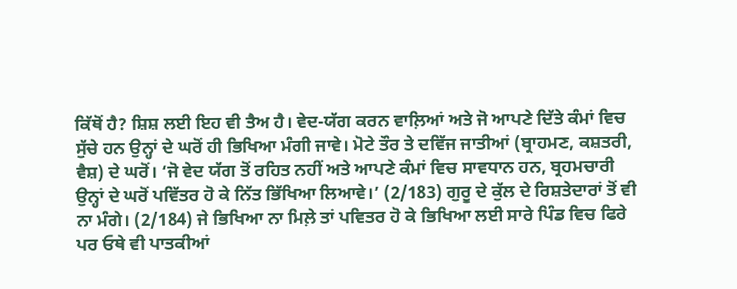ਕਿੱਥੋਂ ਹੈ? ਸ਼ਿਸ਼ ਲਈ ਇਹ ਵੀ ਤੈਅ ਹੈ। ਵੇਦ-ਯੱਗ ਕਰਨ ਵਾਲ਼ਿਆਂ ਅਤੇ ਜੋ ਆਪਣੇ ਦਿੱਤੇ ਕੰਮਾਂ ਵਿਚ ਸੁੱਚੇ ਹਨ ਉਨ੍ਹਾਂ ਦੇ ਘਰੋਂ ਹੀ ਭਿਖਿਆ ਮੰਗੀ ਜਾਵੇ। ਮੋਟੇ ਤੌਰ ਤੇ ਦਵਿੱਜ ਜਾਤੀਆਂ (ਬ੍ਰਾਹਮਣ, ਕਸ਼ਤਰੀ, ਵੈਸ਼) ਦੇ ਘਰੋਂ। ‘ਜੋ ਵੇਦ ਯੱਗ ਤੋਂ ਰਹਿਤ ਨਹੀਂ ਅਤੇ ਆਪਣੇ ਕੰਮਾਂ ਵਿਚ ਸਾਵਧਾਨ ਹਨ, ਬ੍ਰਹਮਚਾਰੀ ਉਨ੍ਹਾਂ ਦੇ ਘਰੋਂ ਪਵਿੱਤਰ ਹੋ ਕੇ ਨਿੱਤ ਭਿੱਖਿਆ ਲਿਆਵੇ।’ (2/183) ਗੁਰੂ ਦੇ ਕੁੱਲ ਦੇ ਰਿਸ਼ਤੇਦਾਰਾਂ ਤੋਂ ਵੀ ਨਾ ਮੰਗੇ। (2/184) ਜੇ ਭਿਖਿਆ ਨਾ ਮਿਲ਼ੇ ਤਾਂ ਪਵਿਤਰ ਹੋ ਕੇ ਭਿਖਿਆ ਲਈ ਸਾਰੇ ਪਿੰਡ ਵਿਚ ਫਿਰੇ ਪਰ ਓਥੇ ਵੀ ਪਾਤਕੀਆਂ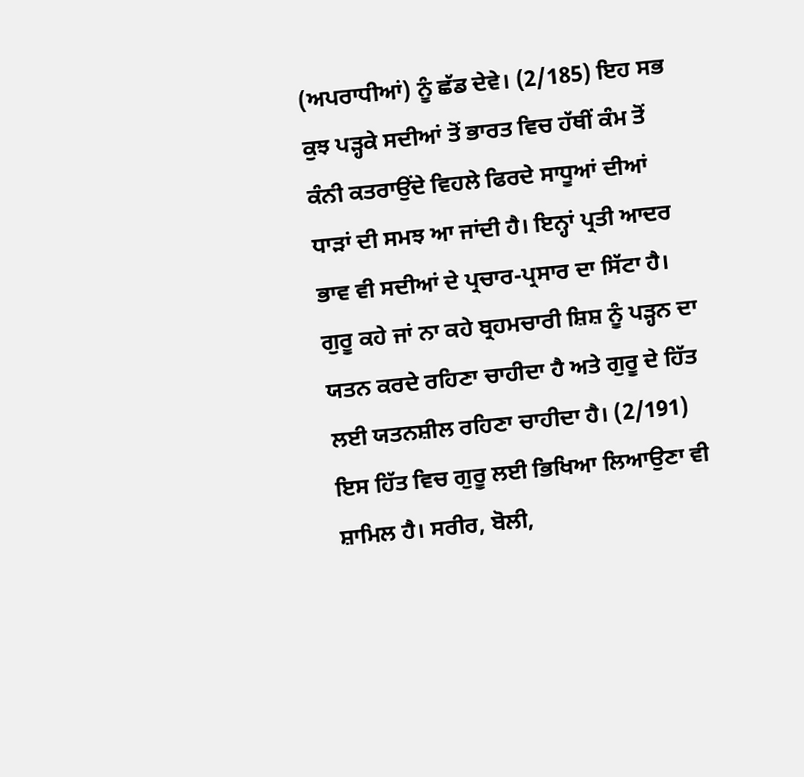(ਅਪਰਾਧੀਆਂ) ਨੂੰ ਛੱਡ ਦੇਵੇ। (2/185) ਇਹ ਸਭ ਕੁਝ ਪੜ੍ਹਕੇ ਸਦੀਆਂ ਤੋਂ ਭਾਰਤ ਵਿਚ ਹੱਥੀਂ ਕੰਮ ਤੋਂ ਕੰਨੀ ਕਤਰਾਉਂਦੇ ਵਿਹਲੇ ਫਿਰਦੇ ਸਾਧੂਆਂ ਦੀਆਂ ਧਾੜਾਂ ਦੀ ਸਮਝ ਆ ਜਾਂਦੀ ਹੈ। ਇਨ੍ਹਾਂ ਪ੍ਰਤੀ ਆਦਰ ਭਾਵ ਵੀ ਸਦੀਆਂ ਦੇ ਪ੍ਰਚਾਰ-ਪ੍ਰਸਾਰ ਦਾ ਸਿੱਟਾ ਹੈ।
ਗੁਰੂ ਕਹੇ ਜਾਂ ਨਾ ਕਹੇ ਬ੍ਰਹਮਚਾਰੀ ਸ਼ਿਸ਼ ਨੂੰ ਪੜ੍ਹਨ ਦਾ ਯਤਨ ਕਰਦੇ ਰਹਿਣਾ ਚਾਹੀਦਾ ਹੈ ਅਤੇ ਗੁਰੂ ਦੇ ਹਿੱਤ ਲਈ ਯਤਨਸ਼ੀਲ ਰਹਿਣਾ ਚਾਹੀਦਾ ਹੈ। (2/191) ਇਸ ਹਿੱਤ ਵਿਚ ਗੁਰੂ ਲਈ ਭਿਖਿਆ ਲਿਆਉਣਾ ਵੀ ਸ਼ਾਮਿਲ ਹੈ। ਸਰੀਰ, ਬੋਲੀ,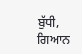ਬੁੱਧੀ, ਗਿਆਨ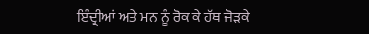ਇੰਦ੍ਰੀਆਂ ਅਤੇ ਮਨ ਨੂੰ ਰੋਕ ਕੇ ਹੱਥ ਜੋੜਕੇ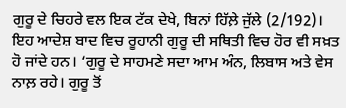ਗੁਰੂ ਦੇ ਚਿਹਰੇ ਵਲ ਇਕ ਟੱਕ ਦੇਖੇ, ਬਿਨਾਂ ਹਿੱਲ਼ੇ ਜੁੱਲੇ (2/192)। ਇਹ ਆਦੇਸ਼ ਬਾਦ ਵਿਚ ਰੂਹਾਨੀ ਗੁਰੂ ਦੀ ਸਥਿਤੀ ਵਿਚ ਹੋਰ ਵੀ ਸਖ਼ਤ ਹੋ ਜਾਂਦੇ ਹਨ। ‘ਗੁਰੂ ਦੇ ਸਾਹਮਣੇ ਸਦਾ ਆਮ ਅੰਨ, ਲਿਬਾਸ ਅਤੇ ਵੇਸ ਨਾਲ਼ ਰਹੇ। ਗੁਰੂ ਤੋਂ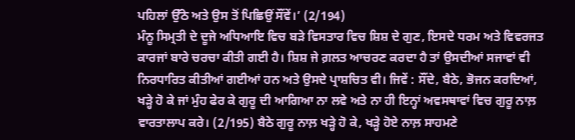ਪਹਿਲਾਂ ਉੱਠੇ ਅਤੇ ਉਸ ਤੋਂ ਪਿਛਿਉਂ ਸੌਂਵੇਂ।’ (2/194)
ਮੰਨੂ ਸਿਮ੍ਰਤੀ ਦੇ ਦੂਜੇ ਅਧਿਆਇ ਵਿਚ ਬੜੇ ਵਿਸਤਾਰ ਵਿਚ ਸ਼ਿਸ਼ ਦੇ ਗੁਣ, ਇਸਦੇ ਧਰਮ ਅਤੇ ਵਿਵਰਜਤ ਕਾਰਜਾਂ ਬਾਰੇ ਚਰਚਾ ਕੀਤੀ ਗਈ ਹੈ। ਸ਼ਿਸ਼ ਜੇ ਗ਼ਲਤ ਆਚਰਣ ਕਰਦਾ ਹੈ ਤਾਂ ਉਸਦੀਆਂ ਸਜਾਵਾਂ ਵੀ ਨਿਰਧਾਰਿਤ ਕੀਤੀਆਂ ਗਈਆਂ ਹਨ ਅਤੇ ਉਸਦੇ ਪ੍ਰਾਸ਼ਚਿਤ ਵੀ। ਜਿਵੇਂ : ਸੌਂਦੇ, ਬੈਠੇ, ਭੋਜਨ ਕਰਦਿਆਂ, ਖੜ੍ਹੇ ਹੋ ਕੇ ਜਾਂ ਮੁੰਹ ਫੇਰ ਕੇ ਗੁਰੂ ਦੀ ਆਗਿਆ ਨਾ ਲਵੇ ਅਤੇ ਨਾ ਹੀ ਇਨ੍ਹਾਂ ਅਵਸਥਾਵਾਂ ਵਿਚ ਗੁਰੂ ਨਾਲ਼ ਵਾਰਤਾਲਾਪ ਕਰੇ। (2/195) ਬੈਠੇ ਗੁਰੂ ਨਾਲ਼ ਖੜ੍ਹੇ ਹੋ ਕੇ, ਖੜ੍ਹੇ ਹੋਏ ਨਾਲ਼ ਸਾਹਮਣੇ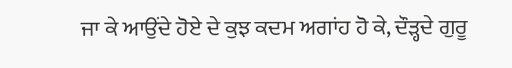ਜਾ ਕੇ ਆਉਂਦੇ ਹੋਏ ਦੇ ਕੁਝ ਕਦਮ ਅਗਾਂਹ ਹੋ ਕੇ, ਦੌੜ੍ਹਦੇ ਗੁਰੂ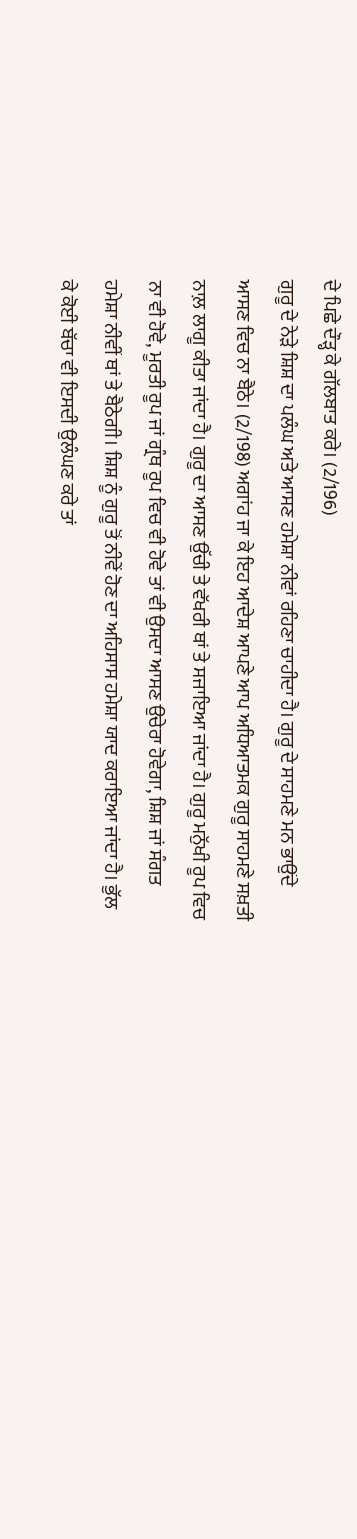ਦੇ ਪਿਛੇ ਦੌੜ੍ਹ ਕੇ ਗੱਲਬਾਤ ਕਰੇ। (2/196)
ਗੁਰੂ ਦੇ ਨੇੜੇ ਸ਼ਿਸ਼ ਦਾ ਪਲੰਘ ਅਤੇ ਆਸਣ ਹਮੇਸ਼ਾ ਨੀਵਾਂ ਰਹਿਣਾ ਚਾਹੀਦਾ ਹੈ। ਗੁਰੂ ਦੇ ਸਾਹਮਣੇ ਮਨ ਭਾਉਂਦੇ ਆਸਣ ਵਿਚ ਨਾ ਬੈਠੇ। (2/198) ਅਗਾਂਹ ਜਾ ਕੇ ਇਹ ਆਦੇਸ਼ ਆਪਣੇ ਆਪ ਅਧਿਆਤਮਕ ਗੁਰੂ ਸਾਹਮਣੇ ਸਖ਼ਤੀ ਨਾਲ਼ ਲਾਗੂ ਕੀਤਾ ਜਾਂਦਾ ਹੈ। ਗੁਰੂ ਦਾ ਆਸਣ ਉੱਚੀ ਤੇ ਵੱਖਰੀ ਥਾਂ ਤੇ ਸਜਾਇਆ ਜਾਂਦਾ ਹੈ। ਗੁਰੂ ਮਨੁੱਖੀ ਰੂਪ ਵਿਚ ਨਾ ਵੀ ਹੋਵੇ, ਮੂਰਤੀ ਰੂਪ ਜਾਂ ਗ੍ਰੰਥ ਰੂਪ ਵਿਚ ਵੀ ਹੋਵੇ ਤਾਂ ਵੀ ਉਸਦਾ ਆਸਣ ਉਚੇਰਾ ਹੋਵੇਗਾ, ਸ਼ਿਸ਼ ਜਾਂ ਸੰਗਤ ਹਮੇਸ਼ਾ ਨੀਵੀਂ ਥਾਂ ਤੇ ਬੈਠੇਗੀ। ਸ਼ਿਸ਼ ਨੂੰ ਗੁਰੂ ਤੋਂ ਨੀਵੇਂ ਹੋਣ ਦਾ ਅਹਿਸਾਸ ਹਮੇਸ਼ਾ ਯਾਦ ਕਰਾਇਆ ਜਾਂਦਾ ਹੈ। ਭੁੱਲ ਕੇ ਕੋਈ ਬੱਚਾ ਵੀ ਇਸਦੀ ਉਲੰਘਣ ਕਰੇ ਤਾਂ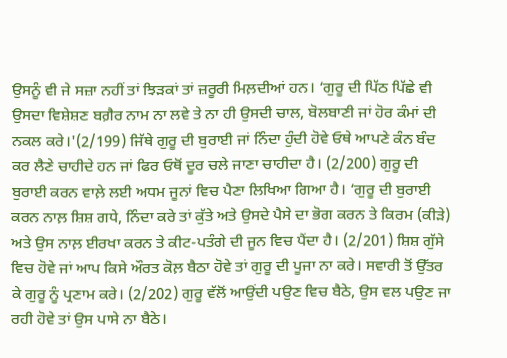ਉਸਨੂੰ ਵੀ ਜੇ ਸਜ਼ਾ ਨਹੀਂ ਤਾਂ ਝਿੜਕਾਂ ਤਾਂ ਜ਼ਰੂਰੀ ਮਿਲ਼ਦੀਆਂ ਹਨ। ‘ਗੁਰੂ ਦੀ ਪਿੱਠ ਪਿੱਛੇ ਵੀ ਉਸਦਾ ਵਿਸ਼ੇਸ਼ਣ ਬਗ਼ੈਰ ਨਾਮ ਨਾ ਲਵੇ ਤੇ ਨਾ ਹੀ ਉਸਦੀ ਚਾਲ, ਬੋਲਬਾਣੀ ਜਾਂ ਹੋਰ ਕੰਮਾਂ ਦੀ ਨਕਲ ਕਰੇ।'(2/199) ਜਿੱਥੇ ਗੁਰੂ ਦੀ ਬੁਰਾਈ ਜਾਂ ਨਿੰਦਾ ਹੁੰਦੀ ਹੋਵੇ ਓਥੇ ਆਪਣੇ ਕੰਨ ਬੰਦ ਕਰ ਲੈਣੇ ਚਾਹੀਦੇ ਹਨ ਜਾਂ ਫਿਰ ਓਥੋਂ ਦੂਰ ਚਲੇ ਜਾਣਾ ਚਾਹੀਦਾ ਹੈ। (2/200) ਗੁਰੂ ਦੀ ਬੁਰਾਈ ਕਰਨ ਵਾਲ਼ੇ ਲਈ ਅਧਮ ਜੂਨਾਂ ਵਿਚ ਪੈਣਾ ਲਿਖਿਆ ਗਿਆ ਹੈ। ‘ਗੁਰੂ ਦੀ ਬੁਰਾਈ ਕਰਨ ਨਾਲ਼ ਸ਼ਿਸ਼ ਗਧੇ, ਨਿੰਦਾ ਕਰੇ ਤਾਂ ਕੁੱਤੇ ਅਤੇ ਉਸਦੇ ਪੈਸੇ ਦਾ ਭੋਗ ਕਰਨ ਤੇ ਕਿਰਮ (ਕੀੜੇ) ਅਤੇ ਉਸ ਨਾਲ਼ ਈਰਖਾ ਕਰਨ ਤੇ ਕੀਟ-ਪਤੰਗੇ ਦੀ ਜੂਨ ਵਿਚ ਪੈਂਦਾ ਹੈ। (2/201) ਸ਼ਿਸ਼ ਗੁੱਸੇ ਵਿਚ ਹੋਵੇ ਜਾਂ ਆਪ ਕਿਸੇ ਔਰਤ ਕੋਲ਼ ਬੈਠਾ ਹੋਵੇ ਤਾਂ ਗੁਰੂ ਦੀ ਪੂਜਾ ਨਾ ਕਰੇ। ਸਵਾਰੀ ਤੋਂ ਉੱਤਰ ਕੇ ਗੁਰੂ ਨੂੰ ਪ੍ਰਣਾਮ ਕਰੇ। (2/202) ਗੁਰੂ ਵੱਲੋਂ ਆਉਂਦੀ ਪਉਣ ਵਿਚ ਬੈਠੇ, ਉਸ ਵਲ ਪਉਣ ਜਾ ਰਹੀ ਹੋਵੇ ਤਾਂ ਉਸ ਪਾਸੇ ਨਾ ਬੈਠੇ।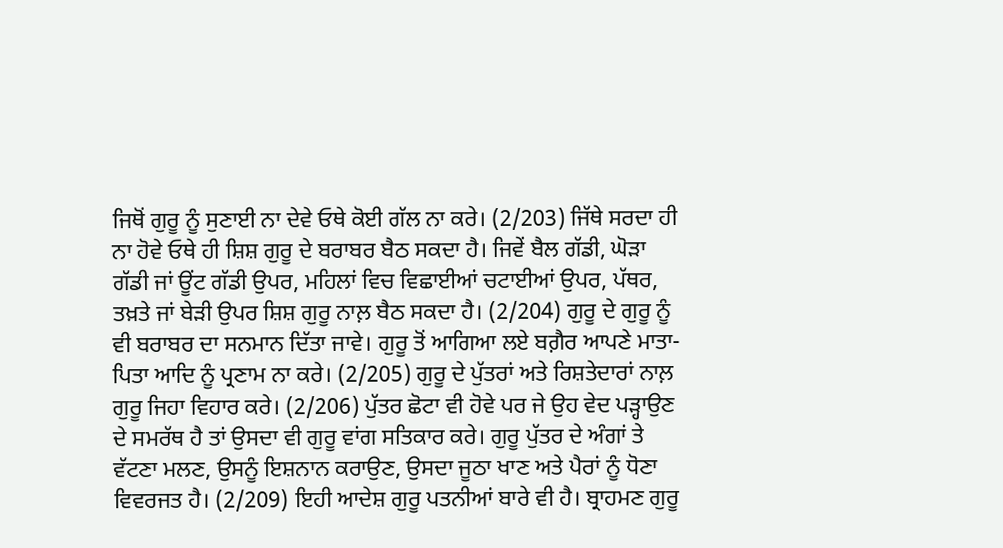ਜਿਥੋਂ ਗੁਰੂ ਨੂੰ ਸੁਣਾਈ ਨਾ ਦੇਵੇ ਓਥੇ ਕੋਈ ਗੱਲ ਨਾ ਕਰੇ। (2/203) ਜਿੱਥੇ ਸਰਦਾ ਹੀ ਨਾ ਹੋਵੇ ਓਥੇ ਹੀ ਸ਼ਿਸ਼ ਗੁਰੂ ਦੇ ਬਰਾਬਰ ਬੈਠ ਸਕਦਾ ਹੈ। ਜਿਵੇਂ ਬੈਲ ਗੱਡੀ, ਘੋੜਾ ਗੱਡੀ ਜਾਂ ਊਂਟ ਗੱਡੀ ਉਪਰ, ਮਹਿਲਾਂ ਵਿਚ ਵਿਛਾਈਆਂ ਚਟਾਈਆਂ ਉਪਰ, ਪੱਥਰ, ਤਖ਼ਤੇ ਜਾਂ ਬੇੜੀ ਉਪਰ ਸ਼ਿਸ਼ ਗੁਰੂ ਨਾਲ਼ ਬੈਠ ਸਕਦਾ ਹੈ। (2/204) ਗੁਰੂ ਦੇ ਗੁਰੂ ਨੂੰ ਵੀ ਬਰਾਬਰ ਦਾ ਸਨਮਾਨ ਦਿੱਤਾ ਜਾਵੇ। ਗੁਰੂ ਤੋਂ ਆਗਿਆ ਲਏ ਬਗ਼ੈਰ ਆਪਣੇ ਮਾਤਾ-ਪਿਤਾ ਆਦਿ ਨੂੰ ਪ੍ਰਣਾਮ ਨਾ ਕਰੇ। (2/205) ਗੁਰੂ ਦੇ ਪੁੱਤਰਾਂ ਅਤੇ ਰਿਸ਼ਤੇਦਾਰਾਂ ਨਾਲ਼ ਗੁਰੂ ਜਿਹਾ ਵਿਹਾਰ ਕਰੇ। (2/206) ਪੁੱਤਰ ਛੋਟਾ ਵੀ ਹੋਵੇ ਪਰ ਜੇ ਉਹ ਵੇਦ ਪੜ੍ਹਾਉਣ ਦੇ ਸਮਰੱਥ ਹੈ ਤਾਂ ਉਸਦਾ ਵੀ ਗੁਰੂ ਵਾਂਗ ਸਤਿਕਾਰ ਕਰੇ। ਗੁਰੂ ਪੁੱਤਰ ਦੇ ਅੰਗਾਂ ਤੇ ਵੱਟਣਾ ਮਲਣ, ਉਸਨੂੰ ਇਸ਼ਨਾਨ ਕਰਾਉਣ, ਉਸਦਾ ਜੂਠਾ ਖਾਣ ਅਤੇ ਪੈਰਾਂ ਨੂੰ ਧੋਣਾ ਵਿਵਰਜਤ ਹੈ। (2/209) ਇਹੀ ਆਦੇਸ਼ ਗੁਰੂ ਪਤਨੀਆਂ ਬਾਰੇ ਵੀ ਹੈ। ਬ੍ਰਾਹਮਣ ਗੁਰੂ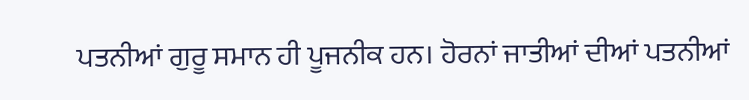ਪਤਨੀਆਂ ਗੁਰੂ ਸਮਾਨ ਹੀ ਪੂਜਨੀਕ ਹਨ। ਹੋਰਨਾਂ ਜਾਤੀਆਂ ਦੀਆਂ ਪਤਨੀਆਂ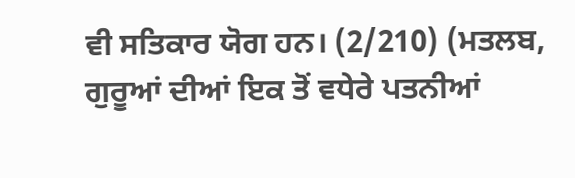ਵੀ ਸਤਿਕਾਰ ਯੋਗ ਹਨ। (2/210) (ਮਤਲਬ, ਗੁਰੂਆਂ ਦੀਆਂ ਇਕ ਤੋਂ ਵਧੇਰੇ ਪਤਨੀਆਂ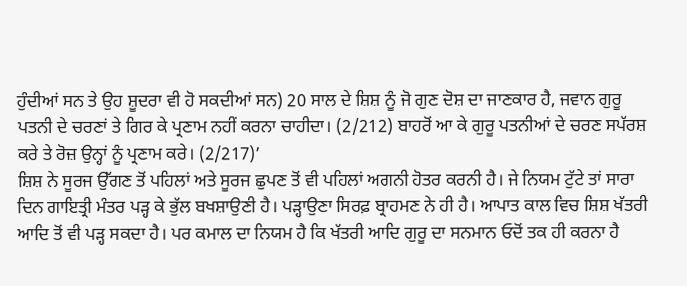ਹੁੰਦੀਆਂ ਸਨ ਤੇ ਉਹ ਸ਼ੂਦਰਾ ਵੀ ਹੋ ਸਕਦੀਆਂ ਸਨ) 20 ਸਾਲ ਦੇ ਸ਼ਿਸ਼ ਨੂੰ ਜੋ ਗੁਣ ਦੋਸ਼ ਦਾ ਜਾਣਕਾਰ ਹੈ, ਜਵਾਨ ਗੁਰੂ ਪਤਨੀ ਦੇ ਚਰਣਾਂ ਤੇ ਗਿਰ ਕੇ ਪ੍ਰਣਾਮ ਨਹੀਂ ਕਰਨਾ ਚਾਹੀਦਾ। (2/212) ਬਾਹਰੋਂ ਆ ਕੇ ਗੁਰੂ ਪਤਨੀਆਂ ਦੇ ਚਰਣ ਸਪੱਰਸ਼ ਕਰੇ ਤੇ ਰੋਜ਼ ਉਨ੍ਹਾਂ ਨੂੰ ਪ੍ਰਣਾਮ ਕਰੇ। (2/217)’
ਸ਼ਿਸ਼ ਨੇ ਸੂਰਜ ਉੱਗਣ ਤੋਂ ਪਹਿਲਾਂ ਅਤੇ ਸੂਰਜ ਛੁਪਣ ਤੋਂ ਵੀ ਪਹਿਲਾਂ ਅਗਨੀ ਹੋਤਰ ਕਰਨੀ ਹੈ। ਜੇ ਨਿਯਮ ਟੁੱਟੇ ਤਾਂ ਸਾਰਾ ਦਿਨ ਗਾਇਤ੍ਰੀ ਮੰਤਰ ਪੜ੍ਹ ਕੇ ਭੁੱਲ ਬਖਸ਼ਾਉਣੀ ਹੈ। ਪੜ੍ਹਾਉਣਾ ਸਿਰਫ਼ ਬ੍ਰਾਹਮਣ ਨੇ ਹੀ ਹੈ। ਆਪਾਤ ਕਾਲ ਵਿਚ ਸ਼ਿਸ਼ ਖੱਤਰੀ ਆਦਿ ਤੋਂ ਵੀ ਪੜ੍ਹ ਸਕਦਾ ਹੈ। ਪਰ ਕਮਾਲ ਦਾ ਨਿਯਮ ਹੈ ਕਿ ਖੱਤਰੀ ਆਦਿ ਗੁਰੂ ਦਾ ਸਨਮਾਨ ਓਦੋਂ ਤਕ ਹੀ ਕਰਨਾ ਹੈ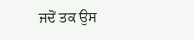ਜਦੋਂ ਤਕ ਉਸ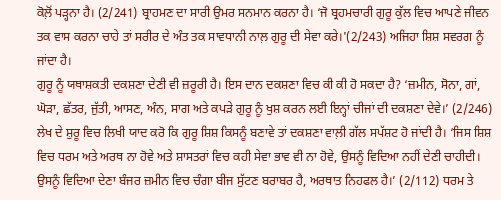ਕੋਲ਼ੋਂ ਪੜ੍ਹਨਾ ਹੈ। (2/241) ਬ੍ਰਾਹਮਣ ਦਾ ਸਾਰੀ ਉਮਰ ਸਨਮਾਨ ਕਰਨਾ ਹੈ। ‘ਜੋ ਬ੍ਰਹਮਚਾਰੀ ਗੁਰੂ ਕੁੱਲ ਵਿਚ ਆਪਣੇ ਜੀਵਨ ਤਕ ਵਾਸ ਕਰਨਾ ਚਾਹੇ ਤਾਂ ਸਰੀਰ ਦੇ ਅੰਤ ਤਕ ਸਾਵਧਾਨੀ ਨਾਲ਼ ਗੁਰੂ ਦੀ ਸੇਵਾ ਕਰੇ।'(2/243) ਅਜਿਹਾ ਸ਼ਿਸ਼ ਸਵਰਗ ਨੂੰ ਜਾਂਦਾ ਹੈ।
ਗੁਰੂ ਨੂੰ ਯਥਾਸ਼ਕਤੀ ਦਕਸ਼ਣਾ ਦੇਣੀ ਵੀ ਜ਼ਰੂਰੀ ਹੈ। ਇਸ ਦਾਨ ਦਕਸ਼ਣਾ ਵਿਚ ਕੀ ਕੀ ਹੋ ਸਕਦਾ ਹੈ? ‘ਜ਼ਮੀਨ, ਸੋਨਾ, ਗਾਂ, ਘੋੜਾ, ਛੱਤਰ, ਜੁੱਤੀ, ਆਸਣ, ਅੰਨ, ਸਾਗ ਅਤੇ ਕਪੜੇ ਗੁਰੂ ਨੂੰ ਖੁਸ਼ ਕਰਨ ਲਈ ਇਨ੍ਹਾਂ ਚੀਜਾਂ ਦੀ ਦਕਸ਼ਣਾ ਦੇਵੇ।’ (2/246) ਲੇਖ ਦੇ ਸ਼ੁਰੂ ਵਿਚ ਲਿਖੀ ਯਾਦ ਕਰੋ ਕਿ ਗੁਰੂ ਸ਼ਿਸ਼ ਕਿਸਨੂੰ ਬਣਾਵੇ ਤਾਂ ਦਕਸ਼ਣਾ ਵਾਲ਼ੀ ਗੱਲ ਸਪੱਸ਼ਟ ਹੋ ਜਾਂਦੀ ਹੈ। ‘ਜਿਸ ਸ਼ਿਸ਼ ਵਿਚ ਧਰਮ ਅਤੇ ਅਰਥ ਨਾ ਹੋਵੇ ਅਤੇ ਸ਼ਾਸਤਰਾਂ ਵਿਚ ਕਹੀ ਸੇਵਾ ਭਾਵ ਵੀ ਨਾ ਹੋਵੇ, ਉਸਨੂੰ ਵਿਦਿਆ ਨਹੀਂ ਦੇਣੀ ਚਾਹੀਦੀ। ਉਸਨੂੰ ਵਿਦਿਆ ਦੇਣਾ ਬੰਜਰ ਜ਼ਮੀਨ ਵਿਚ ਚੰਗਾ ਬੀਜ ਸੁੱਟਣ ਬਰਾਬਰ ਹੈ, ਅਰਥਾਤ ਨਿਹਫਲ ਹੈ।’ (2/112) ਧਰਮ ਤੇ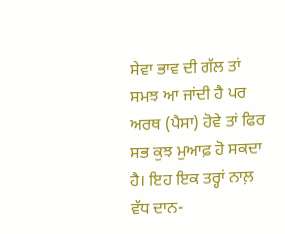ਸੇਵਾ ਭਾਵ ਦੀ ਗੱਲ ਤਾਂ ਸਮਝ ਆ ਜਾਂਦੀ ਹੈ ਪਰ ਅਰਥ (ਪੈਸਾ) ਹੋਵੇ ਤਾਂ ਫਿਰ ਸਭ ਕੁਝ ਮੁਆਫ਼ ਹੋ ਸਕਦਾ ਹੈ। ਇਹ ਇਕ ਤਰ੍ਹਾਂ ਨਾਲ਼ ਵੱਧ ਦਾਨ-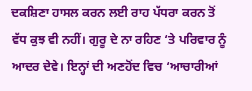ਦਕਸ਼ਿਣਾ ਹਾਸਲ ਕਰਨ ਲਈ ਰਾਹ ਪੱਧਰਾ ਕਰਨ ਤੋਂ ਵੱਧ ਕੁਝ ਵੀ ਨਹੀਂ। ਗੁਰੂ ਦੇ ਨਾ ਰਹਿਣ ‘ਤੇ ਪਰਿਵਾਰ ਨੂੰ ਆਦਰ ਦੇਵੇ। ਇਨ੍ਹਾਂ ਦੀ ਅਣਹੋਂਦ ਵਿਚ ‘ਆਚਾਰੀਆਂ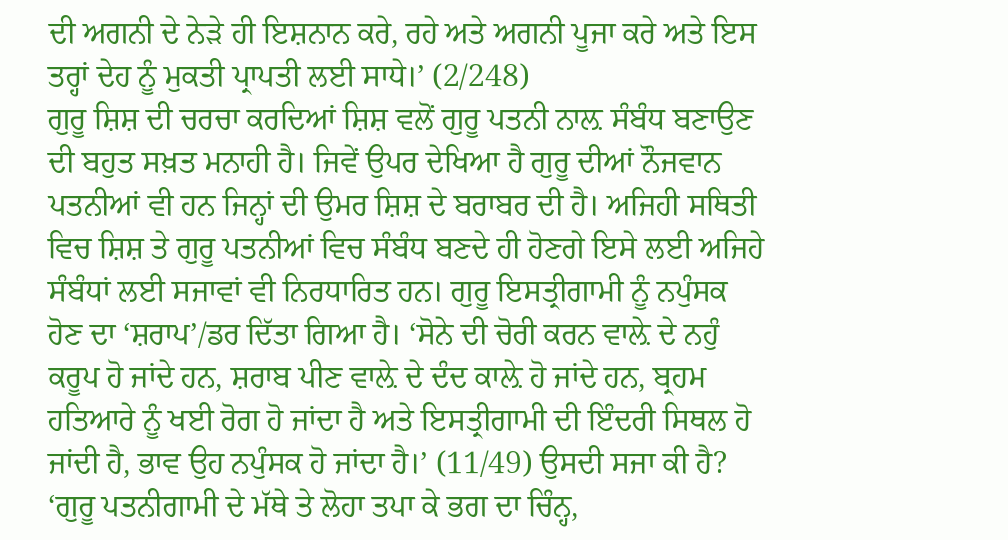ਦੀ ਅਗਨੀ ਦੇ ਨੇੜੇ ਹੀ ਇਸ਼ਨਾਨ ਕਰੇ, ਰਹੇ ਅਤੇ ਅਗਨੀ ਪੂਜਾ ਕਰੇ ਅਤੇ ਇਸ ਤਰ੍ਹਾਂ ਦੇਹ ਨੂੰ ਮੁਕਤੀ ਪ੍ਰਾਪਤੀ ਲਈ ਸਾਧੇ।’ (2/248)
ਗੁਰੂ ਸ਼ਿਸ਼ ਦੀ ਚਰਚਾ ਕਰਦਿਆਂ ਸ਼ਿਸ਼ ਵਲੋਂ ਗੁਰੂ ਪਤਨੀ ਨਾਲ਼ ਸੰਬੰਧ ਬਣਾਉਣ ਦੀ ਬਹੁਤ ਸਖ਼ਤ ਮਨਾਹੀ ਹੈ। ਜਿਵੇਂ ਉਪਰ ਦੇਖਿਆ ਹੈ ਗੁਰੂ ਦੀਆਂ ਨੌਜਵਾਨ ਪਤਨੀਆਂ ਵੀ ਹਨ ਜਿਨ੍ਹਾਂ ਦੀ ਉਮਰ ਸ਼ਿਸ਼ ਦੇ ਬਰਾਬਰ ਦੀ ਹੈ। ਅਜਿਹੀ ਸਥਿਤੀ ਵਿਚ ਸ਼ਿਸ਼ ਤੇ ਗੁਰੂ ਪਤਨੀਆਂ ਵਿਚ ਸੰਬੰਧ ਬਣਦੇ ਹੀ ਹੋਣਗੇ ਇਸੇ ਲਈ ਅਜਿਹੇ ਸੰਬੰਧਾਂ ਲਈ ਸਜਾਵਾਂ ਵੀ ਨਿਰਧਾਰਿਤ ਹਨ। ਗੁਰੂ ਇਸਤ੍ਰੀਗਾਮੀ ਨੂੰ ਨਪੁੰਸਕ ਹੋਣ ਦਾ ‘ਸ਼ਰਾਪ’/ਡਰ ਦਿੱਤਾ ਗਿਆ ਹੈ। ‘ਸੋਨੇ ਦੀ ਚੋਰੀ ਕਰਨ ਵਾਲ਼ੇ ਦੇ ਨਹੁੰ ਕਰੂਪ ਹੋ ਜਾਂਦੇ ਹਨ, ਸ਼ਰਾਬ ਪੀਣ ਵਾਲ਼ੇ ਦੇ ਦੰਦ ਕਾਲ਼ੇ ਹੋ ਜਾਂਦੇ ਹਨ, ਬ੍ਰਹਮ ਹਤਿਆਰੇ ਨੂੰ ਖਈ ਰੋਗ ਹੋ ਜਾਂਦਾ ਹੈ ਅਤੇ ਇਸਤ੍ਰੀਗਾਮੀ ਦੀ ਇੰਦਰੀ ਸਿਥਲ ਹੋ ਜਾਂਦੀ ਹੈ, ਭਾਵ ਉਹ ਨਪੁੰਸਕ ਹੋ ਜਾਂਦਾ ਹੈ।’ (11/49) ਉਸਦੀ ਸਜਾ ਕੀ ਹੈ? ‘ਗੁਰੂ ਪਤਨੀਗਾਮੀ ਦੇ ਮੱਥੇ ਤੇ ਲੋਹਾ ਤਪਾ ਕੇ ਭਗ ਦਾ ਚਿੰਨ੍ਹ,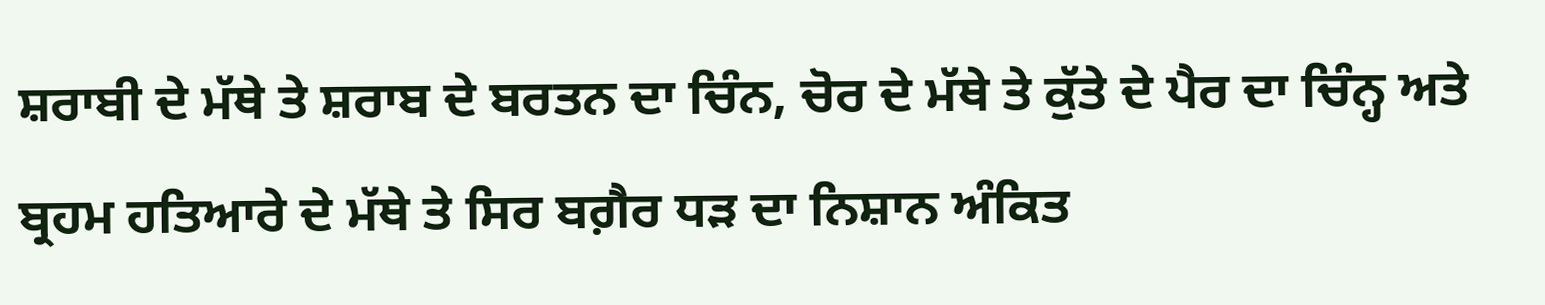ਸ਼ਰਾਬੀ ਦੇ ਮੱਥੇ ਤੇ ਸ਼ਰਾਬ ਦੇ ਬਰਤਨ ਦਾ ਚਿੰਨ, ਚੋਰ ਦੇ ਮੱਥੇ ਤੇ ਕੁੱਤੇ ਦੇ ਪੈਰ ਦਾ ਚਿੰਨ੍ਹ ਅਤੇ ਬ੍ਰਹਮ ਹਤਿਆਰੇ ਦੇ ਮੱਥੇ ਤੇ ਸਿਰ ਬਗ਼ੈਰ ਧੜ ਦਾ ਨਿਸ਼ਾਨ ਅੰਕਿਤ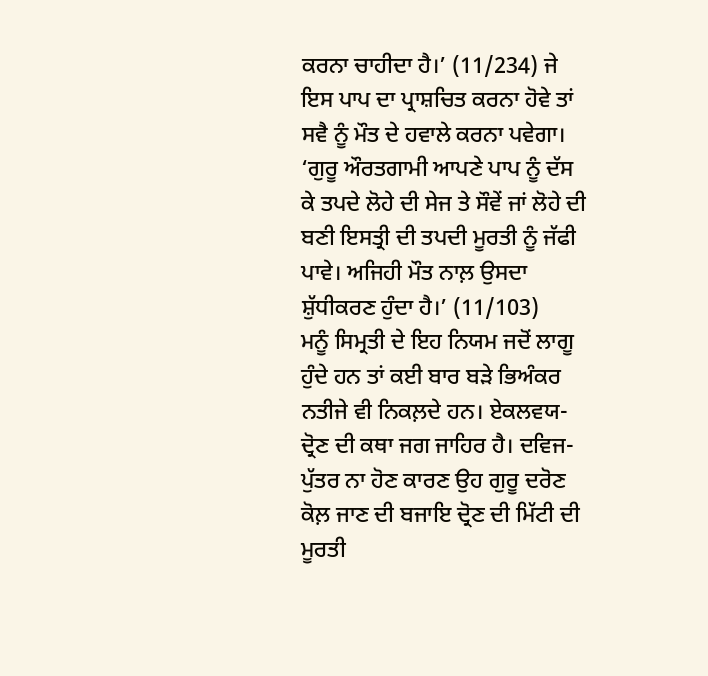ਕਰਨਾ ਚਾਹੀਦਾ ਹੈ।’ (11/234) ਜੇ ਇਸ ਪਾਪ ਦਾ ਪ੍ਰਾਸ਼ਚਿਤ ਕਰਨਾ ਹੋਵੇ ਤਾਂ ਸਵੈ ਨੂੰ ਮੌਤ ਦੇ ਹਵਾਲੇ ਕਰਨਾ ਪਵੇਗਾ। ‘ਗੁਰੂ ਔਰਤਗਾਮੀ ਆਪਣੇ ਪਾਪ ਨੂੰ ਦੱਸ ਕੇ ਤਪਦੇ ਲੋਹੇ ਦੀ ਸੇਜ ਤੇ ਸੌਵੇਂ ਜਾਂ ਲੋਹੇ ਦੀ ਬਣੀ ਇਸਤ੍ਰੀ ਦੀ ਤਪਦੀ ਮੂਰਤੀ ਨੂੰ ਜੱਫੀ ਪਾਵੇ। ਅਜਿਹੀ ਮੌਤ ਨਾਲ਼ ਉਸਦਾ ਸ਼ੁੱਧੀਕਰਣ ਹੁੰਦਾ ਹੈ।’ (11/103)
ਮਨੂੰ ਸਿਮ੍ਰਤੀ ਦੇ ਇਹ ਨਿਯਮ ਜਦੋਂ ਲਾਗੂ ਹੁੰਦੇ ਹਨ ਤਾਂ ਕਈ ਬਾਰ ਬੜੇ ਭਿਅੰਕਰ ਨਤੀਜੇ ਵੀ ਨਿਕਲ਼ਦੇ ਹਨ। ਏਕਲਵਯ-ਦ੍ਰੋਣ ਦੀ ਕਥਾ ਜਗ ਜਾਹਿਰ ਹੈ। ਦਵਿਜ-ਪੁੱਤਰ ਨਾ ਹੋਣ ਕਾਰਣ ਉਹ ਗੁਰੂ ਦਰੋਣ ਕੋਲ਼ ਜਾਣ ਦੀ ਬਜਾਇ ਦ੍ਰੋਣ ਦੀ ਮਿੱਟੀ ਦੀ ਮੂਰਤੀ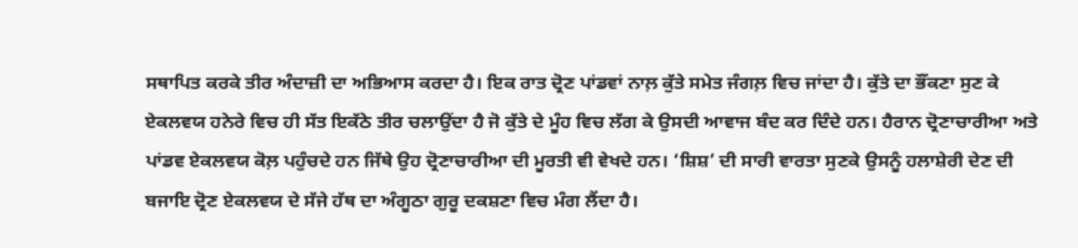ਸਥਾਪਿਤ ਕਰਕੇ ਤੀਰ ਅੰਦਾਜ਼ੀ ਦਾ ਅਭਿਆਸ ਕਰਦਾ ਹੈ। ਇਕ ਰਾਤ ਦ੍ਰੋਣ ਪਾਂਡਵਾਂ ਨਾਲ਼ ਕੁੱਤੇ ਸਮੇਤ ਜੰਗਲ਼ ਵਿਚ ਜਾਂਦਾ ਹੈ। ਕੁੱਤੇ ਦਾ ਭੌਂਕਣਾ ਸੁਣ ਕੇ ਏਕਲਵਯ ਹਨੇਰੇ ਵਿਚ ਹੀ ਸੱਤ ਇਕੱਠੇ ਤੀਰ ਚਲਾਉਂਦਾ ਹੈ ਜੋ ਕੁੱਤੇ ਦੇ ਮੂੰਹ ਵਿਚ ਲੱਗ ਕੇ ਉਸਦੀ ਆਵਾਜ ਬੰਦ ਕਰ ਦਿੰਦੇ ਹਨ। ਹੈਰਾਨ ਦ੍ਰੋਣਾਚਾਰੀਆ ਅਤੇ ਪਾਂਡਵ ਏਕਲਵਯ ਕੋਲ਼ ਪਹੁੰਚਦੇ ਹਨ ਜਿੱਥੇ ਉਹ ਦ੍ਰੋਣਾਚਾਰੀਆ ਦੀ ਮੂਰਤੀ ਵੀ ਵੇਖਦੇ ਹਨ। ‘ਸ਼ਿਸ਼’ ਦੀ ਸਾਰੀ ਵਾਰਤਾ ਸੁਣਕੇ ਉਸਨੂੰ ਹਲਾਸ਼ੇਰੀ ਦੇਣ ਦੀ ਬਜਾਇ ਦ੍ਰੋਣ ਏਕਲਵਯ ਦੇ ਸੱਜੇ ਹੱਥ ਦਾ ਅੰਗੂਠਾ ਗੁਰੂ ਦਕਸ਼ਣਾ ਵਿਚ ਮੰਗ ਲੈਂਦਾ ਹੈ।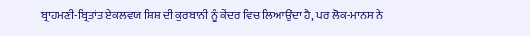ਬ੍ਰਾਹਮਣੀ-ਬ੍ਰਿਤਾਂਤ ਏਕਲਵਯ ਸ਼ਿਸ਼ ਦੀ ਕੁਰਬਾਨੀ ਨੂੰ ਕੇਂਦਰ ਵਿਚ ਲਿਆਉਂਦਾ ਹੈ, ਪਰ ਲੋਕ-ਮਾਨਸ ਨੇ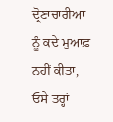ਦ੍ਰੋਣਾਚਾਰੀਆ ਨੂੰ ਕਦੇ ਮੁਆਫ਼ ਨਹੀਂ ਕੀਤਾ, ਓਸੇ ਤਰ੍ਹਾਂ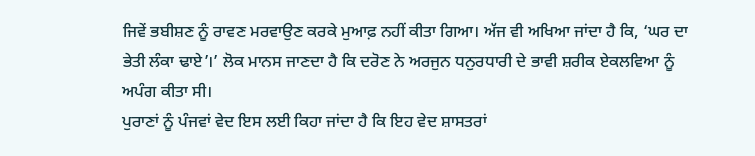ਜਿਵੇਂ ਭਬੀਸ਼ਣ ਨੂੰ ਰਾਵਣ ਮਰਵਾਉਣ ਕਰਕੇ ਮੁਆਫ਼ ਨਹੀਂ ਕੀਤਾ ਗਿਆ। ਅੱਜ ਵੀ ਅਖਿਆ ਜਾਂਦਾ ਹੈ ਕਿ, ‘ਘਰ ਦਾ ਭੇਤੀ ਲੰਕਾ ਢਾਏ’।’ ਲੋਕ ਮਾਨਸ ਜਾਣਦਾ ਹੈ ਕਿ ਦਰੋਣ ਨੇ ਅਰਜੁਨ ਧਨੁਰਧਾਰੀ ਦੇ ਭਾਵੀ ਸ਼ਰੀਕ ਏਕਲਵਿਆ ਨੂੰ ਅਪੰਗ ਕੀਤਾ ਸੀ।
ਪੁਰਾਣਾਂ ਨੂੰ ਪੰਜਵਾਂ ਵੇਦ ਇਸ ਲਈ ਕਿਹਾ ਜਾਂਦਾ ਹੈ ਕਿ ਇਹ ਵੇਦ ਸ਼ਾਸਤਰਾਂ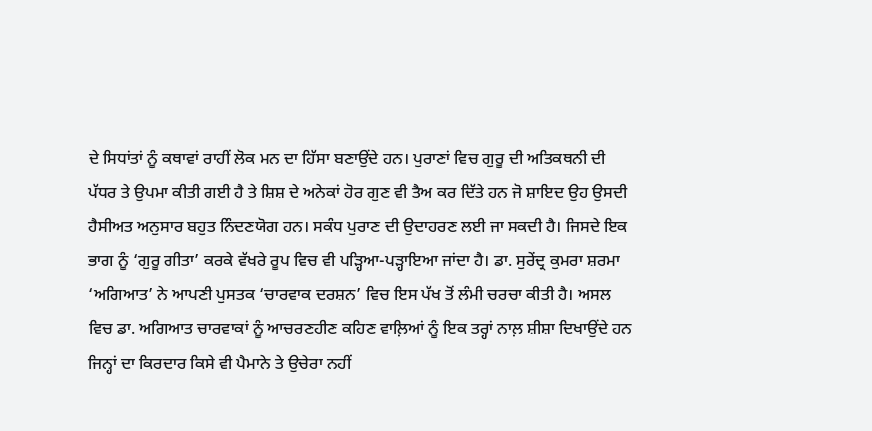ਦੇ ਸਿਧਾਂਤਾਂ ਨੂੰ ਕਥਾਵਾਂ ਰਾਹੀਂ ਲੋਕ ਮਨ ਦਾ ਹਿੱਸਾ ਬਣਾਉਂਦੇ ਹਨ। ਪੁਰਾਣਾਂ ਵਿਚ ਗੁਰੂ ਦੀ ਅਤਿਕਥਨੀ ਦੀ ਪੱਧਰ ਤੇ ਉਪਮਾ ਕੀਤੀ ਗਈ ਹੈ ਤੇ ਸ਼ਿਸ਼ ਦੇ ਅਨੇਕਾਂ ਹੋਰ ਗੁਣ ਵੀ ਤੈਅ ਕਰ ਦਿੱਤੇ ਹਨ ਜੋ ਸ਼ਾਇਦ ਉਹ ਉਸਦੀ ਹੈਸੀਅਤ ਅਨੁਸਾਰ ਬਹੁਤ ਨਿੰਦਣਯੋਗ ਹਨ। ਸਕੰਧ ਪੁਰਾਣ ਦੀ ਉਦਾਹਰਣ ਲਈ ਜਾ ਸਕਦੀ ਹੈ। ਜਿਸਦੇ ਇਕ ਭਾਗ ਨੂੰ ‘ਗੁਰੂ ਗੀਤਾ’ ਕਰਕੇ ਵੱਖਰੇ ਰੂਪ ਵਿਚ ਵੀ ਪੜ੍ਹਿਆ-ਪੜ੍ਹਾਇਆ ਜਾਂਦਾ ਹੈ। ਡਾ. ਸੁਰੇਂਦ੍ਰ ਕੁਮਰਾ ਸ਼ਰਮਾ ‘ਅਗਿਆਤ’ ਨੇ ਆਪਣੀ ਪੁਸਤਕ ‘ਚਾਰਵਾਕ ਦਰਸ਼ਨ’ ਵਿਚ ਇਸ ਪੱਖ ਤੋਂ ਲੰਮੀ ਚਰਚਾ ਕੀਤੀ ਹੈ। ਅਸਲ ਵਿਚ ਡਾ. ਅਗਿਆਤ ਚਾਰਵਾਕਾਂ ਨੂੰ ਆਚਰਣਹੀਣ ਕਹਿਣ ਵਾਲ਼ਿਆਂ ਨੂੰ ਇਕ ਤਰ੍ਹਾਂ ਨਾਲ਼ ਸ਼ੀਸ਼ਾ ਦਿਖਾਉਂਦੇ ਹਨ ਜਿਨ੍ਹਾਂ ਦਾ ਕਿਰਦਾਰ ਕਿਸੇ ਵੀ ਪੈਮਾਨੇ ਤੇ ਉਚੇਰਾ ਨਹੀਂ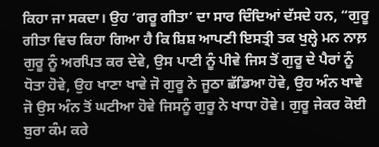ਕਿਹਾ ਜਾ ਸਕਦਾ। ਉਹ ‘ਗਰੂ ਗੀਤਾ’ ਦਾ ਸਾਰ ਦਿੰਦਿਆਂ ਦੱਸਦੇ ਹਨ, “ਗੁਰੂ ਗੀਤਾ ਵਿਚ ਕਿਹਾ ਗਿਆ ਹੈ ਕਿ ਸ਼ਿਸ਼ ਆਪਣੀ ਇਸਤ੍ਰੀ ਤਕ ਖੁਲ੍ਹੇ ਮਨ ਨਾਲ਼ ਗੁਰੂ ਨੂੰ ਅਰਪਿਤ ਕਰ ਦੇਵੇ, ਉਸ ਪਾਣੀ ਨੂੰ ਪੀਵੇ ਜਿਸ ਤੋਂ ਗੁਰੂ ਦੇ ਪੈਰਾਂ ਨੂੰ ਧੋਤਾ ਹੋਵੇ, ਉਹ ਖਾਣਾ ਖਾਵੇ ਜੋ ਗੁਰੂ ਨੇ ਜੂਠਾ ਛੱਡਿਆ ਹੋਵੇ, ਉਹ ਅੰਨ ਖਾਵੇ ਜੋ ਉਸ ਅੰਨ ਤੋਂ ਘਟੀਆ ਹੋਵੇ ਜਿਸਨੂੰ ਗੁਰੂ ਨੇ ਖਾਧਾ ਹੋਵੇ। ਗੁਰੂ ਜੇਕਰ ਕੋਈ ਬੁਰਾ ਕੰਮ ਕਰੇ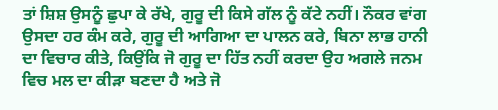ਤਾਂ ਸ਼ਿਸ਼ ਉਸਨੂੰ ਛੁਪਾ ਕੇ ਰੱਖੇ, ਗੁਰੂ ਦੀ ਕਿਸੇ ਗੱਲ ਨੂੰ ਕੱਟੇ ਨਹੀਂ। ਨੌਕਰ ਵਾਂਗ ਉਸਦਾ ਹਰ ਕੰਮ ਕਰੇ, ਗੁਰੂ ਦੀ ਆਗਿਆ ਦਾ ਪਾਲਨ ਕਰੇ, ਬਿਨਾ ਲਾਭ ਹਾਨੀ ਦਾ ਵਿਚਾਰ ਕੀਤੇ, ਕਿਉਂਕਿ ਜੋ ਗੁਰੂ ਦਾ ਹਿੱਤ ਨਹੀਂ ਕਰਦਾ ਉਹ ਅਗਲੇ ਜਨਮ ਵਿਚ ਮਲ ਦਾ ਕੀੜਾ ਬਣਦਾ ਹੈ ਅਤੇ ਜੋ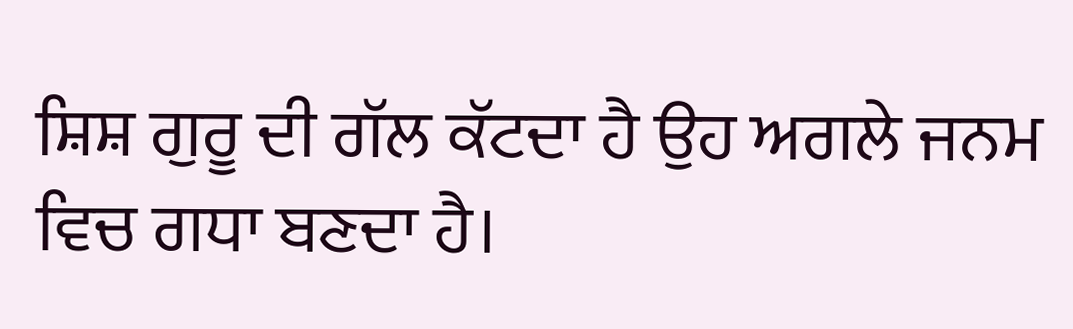ਸ਼ਿਸ਼ ਗੁਰੂ ਦੀ ਗੱਲ ਕੱਟਦਾ ਹੈ ਉਹ ਅਗਲੇ ਜਨਮ ਵਿਚ ਗਧਾ ਬਣਦਾ ਹੈ।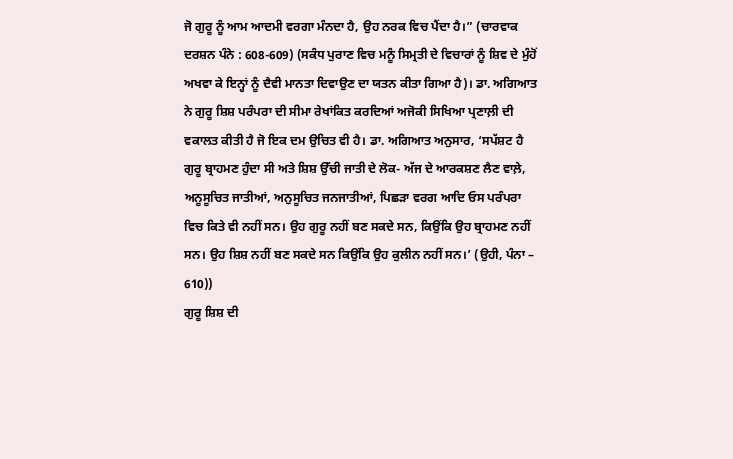ਜੋ ਗੁਰੂ ਨੂੰ ਆਮ ਆਦਮੀ ਵਰਗਾ ਮੰਨਦਾ ਹੈ, ਉਹ ਨਰਕ ਵਿਚ ਪੈਂਦਾ ਹੈ।” (ਚਾਰਵਾਕ ਦਰਸ਼ਨ ਪੰਨੇ : 608-609) (ਸਕੰਧ ਪੁਰਾਣ ਵਿਚ ਮਨੂੰ ਸਿਮ੍ਰਤੀ ਦੇ ਵਿਚਾਰਾਂ ਨੂੰ ਸ਼ਿਵ ਦੇ ਮੁੰਹੋਂ ਅਖਵਾ ਕੇ ਇਨ੍ਹਾਂ ਨੂੰ ਦੈਵੀ ਮਾਨਤਾ ਦਿਵਾਉਣ ਦਾ ਯਤਨ ਕੀਤਾ ਗਿਆ ਹੈ)। ਡਾ. ਅਗਿਆਤ ਨੇ ਗੁਰੂ ਸ਼ਿਸ਼ ਪਰੰਪਰਾ ਦੀ ਸੀਮਾ ਰੇਖਾਂਕਿਤ ਕਰਦਿਆਂ ਅਜੋਕੀ ਸਿਖਿਆ ਪ੍ਰਣਾਲ਼ੀ ਦੀ ਵਕਾਲਤ ਕੀਤੀ ਹੈ ਜੋ ਇਕ ਦਮ ਉਚਿਤ ਵੀ ਹੈ। ਡਾ. ਅਗਿਆਤ ਅਨੁਸਾਰ, ‘ਸਪੱਸ਼ਟ ਹੈ ਗੁਰੂ ਬ੍ਰਾਹਮਣ ਹੁੰਦਾ ਸੀ ਅਤੇ ਸ਼ਿਸ਼ ਉੱਚੀ ਜਾਤੀ ਦੇ ਲੋਕ- ਅੱਜ ਦੇ ਆਰਕਸ਼ਣ ਲੈਣ ਵਾਲ਼ੇ, ਅਨੂਸੂਚਿਤ ਜਾਤੀਆਂ, ਅਨੁਸੂਚਿਤ ਜਨਜਾਤੀਆਂ, ਪਿਛੜਾ ਵਰਗ ਆਦਿ ਓਸ ਪਰੰਪਰਾ ਵਿਚ ਕਿਤੇ ਵੀ ਨਹੀਂ ਸਨ। ਉਹ ਗੁਰੂ ਨਹੀਂ ਬਣ ਸਕਦੇ ਸਨ, ਕਿਉਂਕਿ ਉਹ ਬ੍ਰਾਹਮਣ ਨਹੀਂ ਸਨ। ਉਹ ਸ਼ਿਸ਼ ਨਹੀਂ ਬਣ ਸਕਦੇ ਸਨ ਕਿਉਂਕਿ ਉਹ ਕੁਲੀਨ ਨਹੀਂ ਸਨ।’ (ਉਹੀ, ਪੰਨਾ – 610))
ਗੁਰੂ ਸ਼ਿਸ਼ ਦੀ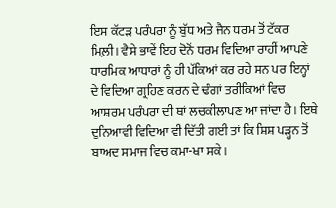ਇਸ ਕੱਟੜ ਪਰੰਪਰਾ ਨੂੰ ਬੁੱਧ ਅਤੇ ਜੈਨ ਧਰਮ ਤੋਂ ਟੱਕਰ ਮਿਲ਼ੀ। ਵੈਸੇ ਭਾਵੇਂ ਇਹ ਦੋਨੋਂ ਧਰਮ ਵਿਦਿਆ ਰਾਹੀਂ ਆਪਣੇ ਧਾਰਮਿਕ ਆਧਾਰਾਂ ਨੂੰ ਹੀ ਪੱਕਿਆਂ ਕਰ ਰਹੇ ਸਨ ਪਰ ਇਨ੍ਹਾਂ ਦੇ ਵਿਦਿਆ ਗ੍ਰਹਿਣ ਕਰਨ ਦੇ ਢੰਗਾਂ ਤਰੀਕਿਆਂ ਵਿਚ ਆਸ਼ਰਮ ਪਰੰਪਰਾ ਦੀ ਥਾਂ ਲਚਕੀਲਾਪਣ ਆ ਜਾਂਦਾ ਹੈ। ਇਥੇ ਦੁਨਿਆਵੀ ਵਿਦਿਆ ਵੀ ਦਿੱਤੀ ਗਈ ਤਾਂ ਕਿ ਸ਼ਿਸ਼ ਪੜ੍ਹਨ ਤੋਂ ਬਾਅਦ ਸਮਾਜ ਵਿਚ ਕਮਾ-ਖਾ ਸਕੇ।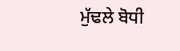ਮੁੱਢਲੇ ਬੋਧੀ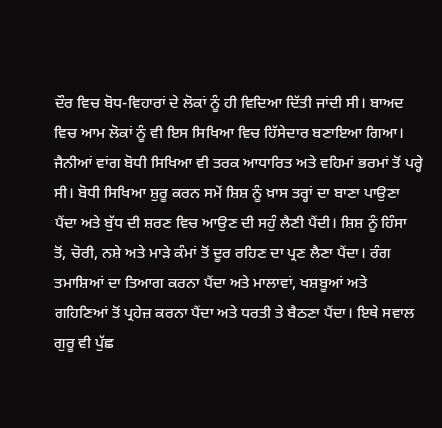ਦੌਰ ਵਿਚ ਬੋਧ-ਵਿਹਾਰਾਂ ਦੇ ਲੋਕਾਂ ਨੂੰ ਹੀ ਵਿਦਿਆ ਦਿੱਤੀ ਜਾਂਦੀ ਸੀ। ਬਾਅਦ ਵਿਚ ਆਮ ਲੋਕਾਂ ਨੂੰ ਵੀ ਇਸ ਸਿਖਿਆ ਵਿਚ ਹਿੱਸੇਦਾਰ ਬਣਾਇਆ ਗਿਆ। ਜੈਨੀਆਂ ਵਾਂਗ ਬੋਧੀ ਸਿਖਿਆ ਵੀ ਤਰਕ ਆਧਾਰਿਤ ਅਤੇ ਵਹਿਮਾਂ ਭਰਮਾਂ ਤੋਂ ਪਰ੍ਹੇ ਸੀ। ਬੋਧੀ ਸਿਖਿਆ ਸ਼ੁਰੂ ਕਰਨ ਸਮੇਂ ਸ਼ਿਸ਼ ਨੂੰ ਖ਼ਾਸ ਤਰ੍ਹਾਂ ਦਾ ਬਾਣਾ ਪਾਉਣਾ ਪੈਂਦਾ ਅਤੇ ਬੁੱਧ ਦੀ ਸ਼ਰਣ ਵਿਚ ਆਉਣ ਦੀ ਸਹੁੰ ਲੈਣੀ ਪੈਂਦੀ। ਸ਼ਿਸ਼ ਨੂੰ ਹਿੰਸਾ ਤੋਂ, ਚੋਰੀ, ਨਸ਼ੇ ਅਤੇ ਮਾੜੇ ਕੰਮਾਂ ਤੋਂ ਦੂਰ ਰਹਿਣ ਦਾ ਪ੍ਰਣ ਲੈਣਾ ਪੈਂਦਾ। ਰੰਗ ਤਮਾਸ਼ਿਆਂ ਦਾ ਤਿਆਗ ਕਰਨਾ ਪੈਂਦਾ ਅਤੇ ਮਾਲਾਵਾਂ, ਖਸ਼ਬੂਆਂ ਅਤੇ ਗਹਿਣਿਆਂ ਤੋਂ ਪ੍ਰਹੇਜ਼ ਕਰਨਾ ਪੈਂਦਾ ਅਤੇ ਧਰਤੀ ਤੇ ਬੈਠਣਾ ਪੈਂਦਾ। ਇਥੇ ਸਵਾਲ ਗੁਰੂ ਵੀ ਪੁੱਛ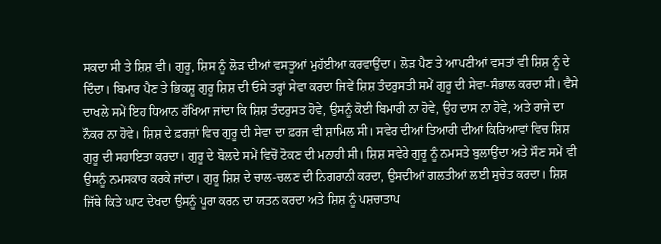ਸਕਦਾ ਸੀ ਤੇ ਸ਼ਿਸ਼ ਵੀ। ਗੁਰੂ, ਸ਼ਿਸ ਨੂੰ ਲੋੜ ਦੀਆਂ ਵਸਤੂਆਂ ਮੁਹੱਈਆ ਕਰਵਾਉਂਦਾ। ਲੋੜ ਪੈਣ ਤੇ ਆਪਣੀਆਂ ਵਸਤਾਂ ਵੀ ਸ਼ਿਸ਼ ਨੂੰ ਦੇ ਦਿੰਦਾ। ਬਿਮਾਰ ਪੈਣ ਤੇ ਭਿਕਸ਼ੂ ਗੁਰੂ ਸ਼ਿਸ਼ ਦੀ ਓਸੇ ਤਰ੍ਹਾਂ ਸੇਵਾ ਕਰਦਾ ਜਿਵੇਂ ਸ਼ਿਸ਼ ਤੰਦਰੁਸਤੀ ਸਮੇਂ ਗੁਰੂ ਦੀ ਸੇਵਾ-ਸੰਭਾਲ ਕਰਦਾ ਸੀ। ਵੈਸੇ ਦਾਖਲੇ ਸਮੇਂ ਇਹ ਧਿਆਨ ਰੱਖਿਆ ਜਾਂਦਾ ਕਿ ਸ਼ਿਸ਼ ਤੰਦਰੁਸਤ ਹੋਵੇ, ਉਸਨੂੰ ਕੋਈ ਬਿਮਾਰੀ ਨਾ ਹੋਵੇ, ਉਹ ਦਾਸ ਨਾ ਹੋਵੇ, ਅਤੇ ਰਾਜੇ ਦਾ ਨੌਕਰ ਨਾ ਹੋਵੇ। ਸ਼ਿਸ਼ ਦੇ ਫ਼ਰਜ਼ਾਂ ਵਿਚ ਗੁਰੂ ਦੀ ਸੇਵਾ ਦਾ ਫ਼ਰਜ ਵੀ ਸ਼ਾਮਿਲ ਸੀ। ਸਵੇਰ ਦੀਆਂ ਤਿਆਰੀ ਦੀਆਂ ਕਿਰਿਆਵਾਂ ਵਿਚ ਸ਼ਿਸ਼ ਗੁਰੂ ਦੀ ਸਹਾਇਤਾ ਕਰਦਾ। ਗੁਰੂ ਦੇ ਬੋਲਦੇ ਸਮੇਂ ਵਿਚੋਂ ਟੋਕਣ ਦੀ ਮਨਾਹੀ ਸੀ। ਸ਼ਿਸ਼ ਸਵੇਰੇ ਗੁਰੂ ਨੂੰ ਨਮਸਤੇ ਬੁਲਾਉਂਦਾ ਅਤੇ ਸੌਣ ਸਮੇਂ ਵੀ ਉਸਨੂੰ ਨਮਸਕਾਰ ਕਰਕੇ ਜਾਂਦਾ। ਗੁਰੂ ਸ਼ਿਸ਼ ਦੇ ਚਾਲ-ਚਲਣ ਦੀ ਨਿਗਰਾਨੀ ਕਰਦਾ, ਉਸਦੀਆਂ ਗਲਤੀਆਂ ਲਈ ਸੁਚੇਤ ਕਰਦਾ। ਸ਼ਿਸ਼ ਜਿੱਥੇ ਕਿਤੇ ਘਾਟ ਦੇਖਦਾ ਉਸਨੂੰ ਪੂਰਾ ਕਰਨ ਦਾ ਯਤਨ ਕਰਦਾ ਅਤੇ ਸ਼ਿਸ਼ ਨੂੰ ਪਸ਼ਚਾਤਾਪ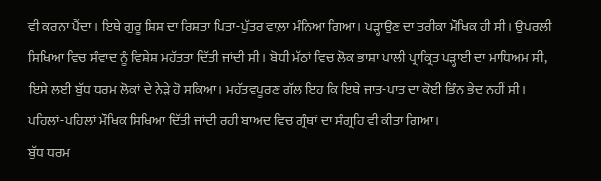ਵੀ ਕਰਨਾ ਪੈਂਦਾ। ਇਥੇ ਗੁਰੂ ਸ਼ਿਸ਼ ਦਾ ਰਿਸ਼ਤਾ ਪਿਤਾ-ਪੁੱਤਰ ਵਾਲ਼ਾ ਮੰਨਿਆ ਗਿਆ। ਪੜ੍ਹਾਉਣ ਦਾ ਤਰੀਕਾ ਮੌਖਿਕ ਹੀ ਸੀ। ਉਪਰਲੀ ਸਿਖਿਆ ਵਿਚ ਸੰਵਾਦ ਨੂੰ ਵਿਸ਼ੇਸ਼ ਮਹੱਤਤਾ ਦਿੱਤੀ ਜਾਂਦੀ ਸੀ। ਬੋਧੀ ਮੱਠਾਂ ਵਿਚ ਲੋਕ ਭਾਸ਼ਾ ਪਾਲੀ ਪ੍ਰਾਕ੍ਰਿਤ ਪੜ੍ਹਾਈ ਦਾ ਮਾਧਿਅਮ ਸੀ, ਇਸੇ ਲਈ ਬੁੱਧ ਧਰਮ ਲੋਕਾਂ ਦੇ ਨੇੜੇ ਹੋ ਸਕਿਆ। ਮਹੱਤਵਪੂਰਣ ਗੱਲ ਇਹ ਕਿ ਇਥੇ ਜਾਤ-ਪਾਤ ਦਾ ਕੋਈ ਭਿੰਨ ਭੇਦ ਨਹੀਂ ਸੀ। ਪਹਿਲਾਂ-ਪਹਿਲਾਂ ਮੌਖਿਕ ਸਿਖਿਆ ਦਿੱਤੀ ਜਾਂਦੀ ਰਹੀ ਬਾਅਦ ਵਿਚ ਗ੍ਰੰਥਾਂ ਦਾ ਸੰਗ੍ਰਹਿ ਵੀ ਕੀਤਾ ਗਿਆ।
ਬੁੱਧ ਧਰਮ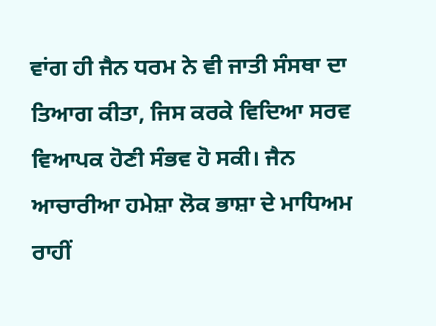ਵਾਂਗ ਹੀ ਜੈਨ ਧਰਮ ਨੇ ਵੀ ਜਾਤੀ ਸੰਸਥਾ ਦਾ ਤਿਆਗ ਕੀਤਾ, ਜਿਸ ਕਰਕੇ ਵਿਦਿਆ ਸਰਵ ਵਿਆਪਕ ਹੋਣੀ ਸੰਭਵ ਹੋ ਸਕੀ। ਜੈਨ ਆਚਾਰੀਆ ਹਮੇਸ਼ਾ ਲੋਕ ਭਾਸ਼ਾ ਦੇ ਮਾਧਿਅਮ ਰਾਹੀਂ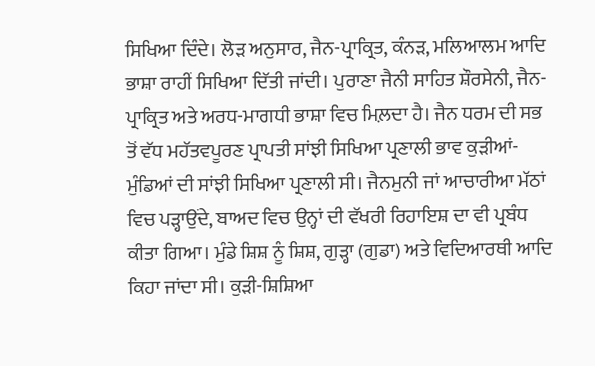ਸਿਖਿਆ ਦਿੰਦੇ। ਲੋੜ ਅਨੁਸਾਰ, ਜੈਨ-ਪ੍ਰਾਕ੍ਰਿਤ, ਕੰਨੜ, ਮਲਿਆਲਮ ਆਦਿ ਭਾਸ਼ਾ ਰਾਹੀਂ ਸਿਖਿਆ ਦਿੱਤੀ ਜਾਂਦੀ। ਪੁਰਾਣਾ ਜੈਨੀ ਸਾਹਿਤ ਸ਼ੌਰਸੇਨੀ, ਜੈਨ-ਪ੍ਰਾਕ੍ਰਿਤ ਅਤੇ ਅਰਧ-ਮਾਗਧੀ ਭਾਸ਼ਾ ਵਿਚ ਮਿਲ਼ਦਾ ਹੈ। ਜੈਨ ਧਰਮ ਦੀ ਸਭ ਤੋਂ ਵੱਧ ਮਹੱਤਵਪੂਰਣ ਪ੍ਰਾਪਤੀ ਸਾਂਝੀ ਸਿਖਿਆ ਪ੍ਰਣਾਲੀ ਭਾਵ ਕੁੜੀਆਂ-ਮੁੰਡਿਆਂ ਦੀ ਸਾਂਝੀ ਸਿਖਿਆ ਪ੍ਰਣਾਲੀ ਸੀ। ਜੈਨਮੁਨੀ ਜਾਂ ਆਚਾਰੀਆ ਮੱਠਾਂ ਵਿਚ ਪੜ੍ਹਾਉਂਦੇ, ਬਾਅਦ ਵਿਚ ਉਨ੍ਹਾਂ ਦੀ ਵੱਖਰੀ ਰਿਹਾਇਸ਼ ਦਾ ਵੀ ਪ੍ਰਬੰਧ ਕੀਤਾ ਗਿਆ। ਮੁੰਡੇ ਸ਼ਿਸ਼ ਨੂੰ ਸ਼ਿਸ਼, ਗੁੜ੍ਹਾ (ਗੁਡਾ) ਅਤੇ ਵਿਦਿਆਰਥੀ ਆਦਿ ਕਿਹਾ ਜਾਂਦਾ ਸੀ। ਕੁੜੀ-ਸ਼ਿਸ਼ਿਆ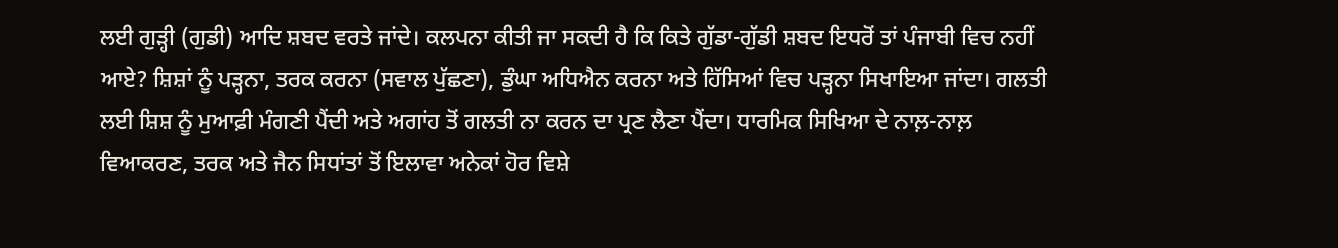ਲਈ ਗੁੜ੍ਹੀ (ਗੁਡੀ) ਆਦਿ ਸ਼ਬਦ ਵਰਤੇ ਜਾਂਦੇ। ਕਲਪਨਾ ਕੀਤੀ ਜਾ ਸਕਦੀ ਹੈ ਕਿ ਕਿਤੇ ਗੁੱਡਾ-ਗੁੱਡੀ ਸ਼ਬਦ ਇਧਰੋਂ ਤਾਂ ਪੰਜਾਬੀ ਵਿਚ ਨਹੀਂ ਆਏ? ਸ਼ਿਸ਼ਾਂ ਨੂੰ ਪੜ੍ਹਨਾ, ਤਰਕ ਕਰਨਾ (ਸਵਾਲ ਪੁੱਛਣਾ), ਡੁੰਘਾ ਅਧਿਐਨ ਕਰਨਾ ਅਤੇ ਹਿੱਸਿਆਂ ਵਿਚ ਪੜ੍ਹਨਾ ਸਿਖਾਇਆ ਜਾਂਦਾ। ਗਲਤੀ ਲਈ ਸ਼ਿਸ਼ ਨੂੰ ਮੁਆਫ਼ੀ ਮੰਗਣੀ ਪੈਂਦੀ ਅਤੇ ਅਗਾਂਹ ਤੋਂ ਗਲਤੀ ਨਾ ਕਰਨ ਦਾ ਪ੍ਰਣ ਲੈਣਾ ਪੈਂਦਾ। ਧਾਰਮਿਕ ਸਿਖਿਆ ਦੇ ਨਾਲ਼-ਨਾਲ਼ ਵਿਆਕਰਣ, ਤਰਕ ਅਤੇ ਜੈਨ ਸਿਧਾਂਤਾਂ ਤੋਂ ਇਲਾਵਾ ਅਨੇਕਾਂ ਹੋਰ ਵਿਸ਼ੇ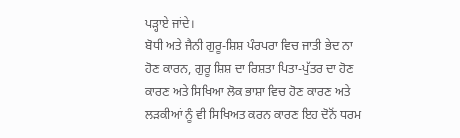ਪੜ੍ਹਾਏ ਜਾਂਦੇ।
ਬੋਧੀ ਅਤੇ ਜੈਨੀ ਗੁਰੂ-ਸ਼ਿਸ਼ ਪੰਰਪਰਾ ਵਿਚ ਜਾਤੀ ਭੇਦ ਨਾ ਹੋਣ ਕਾਰਨ, ਗੁਰੂ ਸ਼ਿਸ਼ ਦਾ ਰਿਸ਼ਤਾ ਪਿਤਾ-ਪੁੱਤਰ ਦਾ ਹੋਣ ਕਾਰਣ ਅਤੇ ਸਿਖਿਆ ਲੋਕ ਭਾਸ਼ਾ ਵਿਚ ਹੋਣ ਕਾਰਣ ਅਤੇ ਲੜਕੀਆਂ ਨੂੰ ਵੀ ਸਿਖਿਅਤ ਕਰਨ ਕਾਰਣ ਇਹ ਦੋਨੋਂ ਧਰਮ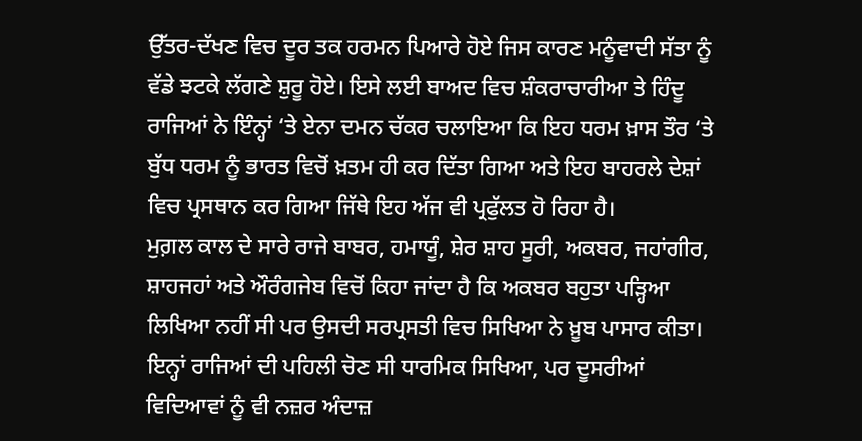ਉੱਤਰ-ਦੱਖਣ ਵਿਚ ਦੂਰ ਤਕ ਹਰਮਨ ਪਿਆਰੇ ਹੋਏ ਜਿਸ ਕਾਰਣ ਮਨੂੰਵਾਦੀ ਸੱਤਾ ਨੂੰ ਵੱਡੇ ਝਟਕੇ ਲੱਗਣੇ ਸ਼ੁਰੂ ਹੋਏ। ਇਸੇ ਲਈ ਬਾਅਦ ਵਿਚ ਸ਼ੰਕਰਾਚਾਰੀਆ ਤੇ ਹਿੰਦੂ ਰਾਜਿਆਂ ਨੇ ਇੰਨ੍ਹਾਂ ‘ਤੇ ਏਨਾ ਦਮਨ ਚੱਕਰ ਚਲਾਇਆ ਕਿ ਇਹ ਧਰਮ ਖ਼ਾਸ ਤੌਰ ‘ਤੇ ਬੁੱਧ ਧਰਮ ਨੂੰ ਭਾਰਤ ਵਿਚੋਂ ਖ਼ਤਮ ਹੀ ਕਰ ਦਿੱਤਾ ਗਿਆ ਅਤੇ ਇਹ ਬਾਹਰਲੇ ਦੇਸ਼ਾਂ ਵਿਚ ਪ੍ਰਸਥਾਨ ਕਰ ਗਿਆ ਜਿੱਥੇ ਇਹ ਅੱਜ ਵੀ ਪ੍ਰਫੁੱਲਤ ਹੋ ਰਿਹਾ ਹੈ।
ਮੁਗ਼ਲ ਕਾਲ ਦੇ ਸਾਰੇ ਰਾਜੇ ਬਾਬਰ, ਹਮਾਯੂੰ, ਸ਼ੇਰ ਸ਼ਾਹ ਸੂਰੀ, ਅਕਬਰ, ਜਹਾਂਗੀਰ, ਸ਼ਾਹਜਹਾਂ ਅਤੇ ਔਰੰਗਜੇਬ ਵਿਚੋਂ ਕਿਹਾ ਜਾਂਦਾ ਹੈ ਕਿ ਅਕਬਰ ਬਹੁਤਾ ਪੜ੍ਹਿਆ ਲਿਖਿਆ ਨਹੀਂ ਸੀ ਪਰ ਉਸਦੀ ਸਰਪ੍ਰਸਤੀ ਵਿਚ ਸਿਖਿਆ ਨੇ ਖ਼ੂਬ ਪਾਸਾਰ ਕੀਤਾ। ਇਨ੍ਹਾਂ ਰਾਜਿਆਂ ਦੀ ਪਹਿਲੀ ਚੋਣ ਸੀ ਧਾਰਮਿਕ ਸਿਖਿਆ, ਪਰ ਦੂਸਰੀਆਂ ਵਿਦਿਆਵਾਂ ਨੂੰ ਵੀ ਨਜ਼ਰ ਅੰਦਾਜ਼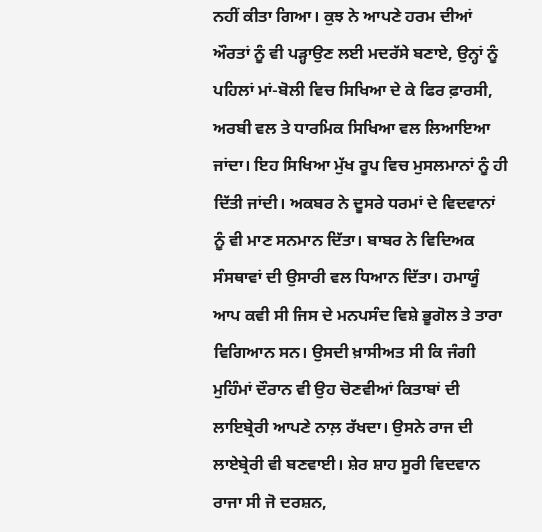ਨਹੀਂ ਕੀਤਾ ਗਿਆ। ਕੁਝ ਨੇ ਆਪਣੇ ਹਰਮ ਦੀਆਂ ਔਰਤਾਂ ਨੂੰ ਵੀ ਪੜ੍ਹਾਉਣ ਲਈ ਮਦਰੱਸੇ ਬਣਾਏ, ਉਨ੍ਹਾਂ ਨੂੰ ਪਹਿਲਾਂ ਮਾਂ-ਬੋਲੀ ਵਿਚ ਸਿਖਿਆ ਦੇ ਕੇ ਫਿਰ ਫ਼ਾਰਸੀ, ਅਰਬੀ ਵਲ ਤੇ ਧਾਰਮਿਕ ਸਿਖਿਆ ਵਲ ਲਿਆਇਆ ਜਾਂਦਾ। ਇਹ ਸਿਖਿਆ ਮੁੱਖ ਰੂਪ ਵਿਚ ਮੁਸਲਮਾਨਾਂ ਨੂੰ ਹੀ ਦਿੱਤੀ ਜਾਂਦੀ। ਅਕਬਰ ਨੇ ਦੂਸਰੇ ਧਰਮਾਂ ਦੇ ਵਿਦਵਾਨਾਂ ਨੂੰ ਵੀ ਮਾਣ ਸਨਮਾਨ ਦਿੱਤਾ। ਬਾਬਰ ਨੇ ਵਿਦਿਅਕ ਸੰਸਥਾਵਾਂ ਦੀ ਉਸਾਰੀ ਵਲ ਧਿਆਨ ਦਿੱਤਾ। ਹਮਾਯੂੰ ਆਪ ਕਵੀ ਸੀ ਜਿਸ ਦੇ ਮਨਪਸੰਦ ਵਿਸ਼ੇ ਭੂਗੋਲ ਤੇ ਤਾਰਾ ਵਿਗਿਆਨ ਸਨ। ਉਸਦੀ ਖ਼ਾਸੀਅਤ ਸੀ ਕਿ ਜੰਗੀ ਮੁਹਿੰਮਾਂ ਦੌਰਾਨ ਵੀ ਉਹ ਚੋਣਵੀਆਂ ਕਿਤਾਬਾਂ ਦੀ ਲਾਇਬ੍ਰੇਰੀ ਆਪਣੇ ਨਾਲ਼ ਰੱਖਦਾ। ਉਸਨੇ ਰਾਜ ਦੀ ਲਾਏਬ੍ਰੇਰੀ ਵੀ ਬਣਵਾਈ। ਸ਼ੇਰ ਸ਼ਾਹ ਸੂਰੀ ਵਿਦਵਾਨ ਰਾਜਾ ਸੀ ਜੋ ਦਰਸ਼ਨ,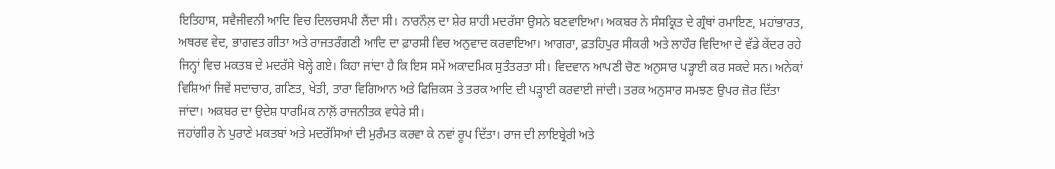ਇਤਿਹਾਸ, ਸਵੈਜੀਵਨੀ ਆਦਿ ਵਿਚ ਦਿਲਚਸਪੀ ਲੈਂਦਾ ਸੀ। ਨਾਰਨੌਲ਼ ਦਾ ਸ਼ੇਰ ਸ਼ਾਹੀ ਮਦਰੱਸਾ ਉਸਨੇ ਬਣਵਾਇਆ। ਅਕਬਰ ਨੇ ਸੰਸਕ੍ਰਿਤ ਦੇ ਗ੍ਰੰਥਾਂ ਰਮਾਇਣ, ਮਹਾਂਭਾਰਤ, ਅਥਰਵ ਵੇਦ, ਭਾਗਵਤ ਗੀਤਾ ਅਤੇ ਰਾਜਤਰੰਗਣੀ ਆਦਿ ਦਾ ਫ਼ਾਰਸੀ ਵਿਚ ਅਨੁਵਾਦ ਕਰਵਾਇਆ। ਆਗਰਾ, ਫ਼ਤਹਿਪੁਰ ਸੀਕਰੀ ਅਤੇ ਲਾਹੌਰ ਵਿਦਿਆ ਦੇ ਵੱਡੇ ਕੇਂਦਰ ਰਹੇ ਜਿਨ੍ਹਾਂ ਵਿਚ ਮਕਤਬ ਦੇ ਮਦਰੱਸੇ ਖੋਲ੍ਹੇ ਗਏ। ਕਿਹਾ ਜਾਂਦਾ ਹੈ ਕਿ ਇਸ ਸਮੇਂ ਅਕਾਦਮਿਕ ਸੁਤੰਤਰਤਾ ਸੀ। ਵਿਦਵਾਨ ਆਪਣੀ ਚੋਣ ਅਨੁਸਾਰ ਪੜ੍ਹਾਈ ਕਰ ਸਕਦੇ ਸਨ। ਅਨੇਕਾਂ ਵਿਸ਼ਿਆਂ ਜਿਵੇਂ ਸਦਾਚਾਰ, ਗਣਿਤ, ਖੇਤੀ, ਤਾਰਾ ਵਿਗਿਆਨ ਅਤੇ ਫਿਜ਼ਿਕਸ ਤੇ ਤਰਕ ਆਦਿ ਦੀ ਪੜ੍ਹਾਈ ਕਰਵਾਈ ਜਾਂਦੀ। ਤਰਕ ਅਨੁਸਾਰ ਸਮਝਣ ਉਪਰ ਜ਼ੋਰ ਦਿੱਤਾ ਜਾਂਦਾ। ਅਕਬਰ ਦਾ ਉਦੇਸ਼ ਧਾਰਮਿਕ ਨਾਲ਼ੋਂ ਰਾਜਨੀਤਕ ਵਧੇਰੇ ਸੀ।
ਜਹਾਂਗੀਰ ਨੇ ਪੁਰਾਣੇ ਮਕਤਬਾਂ ਅਤੇ ਮਦਰੱਸਿਆਂ ਦੀ ਮੁਰੰਮਤ ਕਰਵਾ ਕੇ ਨਵਾਂ ਰੂਪ ਦਿੱਤਾ। ਰਾਜ ਦੀ ਲਾਇਬ੍ਰੇਰੀ ਅਤੇ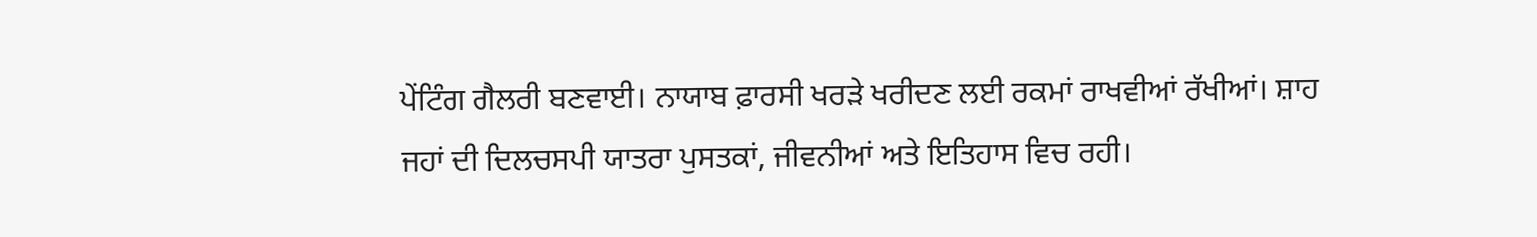ਪੇਂਟਿੰਗ ਗੈਲਰੀ ਬਣਵਾਈ। ਨਾਯਾਬ ਫ਼ਾਰਸੀ ਖਰੜੇ ਖਰੀਦਣ ਲਈ ਰਕਮਾਂ ਰਾਖਵੀਆਂ ਰੱਖੀਆਂ। ਸ਼ਾਹ ਜਹਾਂ ਦੀ ਦਿਲਚਸਪੀ ਯਾਤਰਾ ਪੁਸਤਕਾਂ, ਜੀਵਨੀਆਂ ਅਤੇ ਇਤਿਹਾਸ ਵਿਚ ਰਹੀ।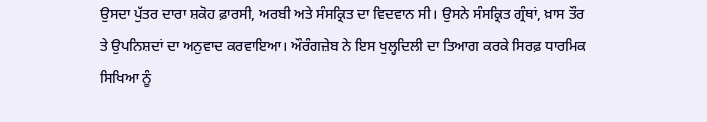ਉਸਦਾ ਪੁੱਤਰ ਦਾਰਾ ਸ਼ਕੋਹ ਫ਼ਾਰਸੀ, ਅਰਬੀ ਅਤੇ ਸੰਸਕ੍ਰਿਤ ਦਾ ਵਿਦਵਾਨ ਸੀ। ਉਸਨੇ ਸੰਸਕ੍ਰਿਤ ਗ੍ਰੰਥਾਂ, ਖ਼ਾਸ ਤੌਰ ਤੇ ਉਪਨਿਸ਼ਦਾਂ ਦਾ ਅਨੁਵਾਦ ਕਰਵਾਇਆ। ਔਰੰਗਜ਼ੇਬ ਨੇ ਇਸ ਖੁਲ੍ਹਦਿਲੀ ਦਾ ਤਿਆਗ ਕਰਕੇ ਸਿਰਫ਼ ਧਾਰਮਿਕ ਸਿਖਿਆ ਨੂੰ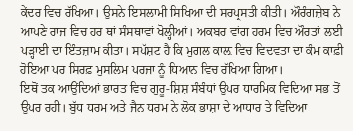ਕੇਂਦਰ ਵਿਚ ਰੱਖਿਆ। ਉਸਨੇ ਇਸਲਾਮੀ ਸਿਖਿਆ ਦੀ ਸਰਪ੍ਰਸਤੀ ਕੀਤੀ। ਔਰੰਗਜ਼ੇਬ ਨੇ ਆਪਣੇ ਰਾਜ ਵਿਚ ਹਰ ਥਾਂ ਸੰਸਥਾਵਾਂ ਖੋਲ੍ਹੀਆਂ। ਅਕਬਰ ਵਾਂਗ ਹਰਮ ਵਿਚ ਔਰਤਾਂ ਲਈ ਪੜ੍ਹਾਈ ਦਾ ਇੰਤਜ਼ਾਮ ਕੀਤਾ। ਸਪੱਸ਼ਟ ਹੈ ਕਿ ਮੁਗਲ ਕਾਲ਼ ਵਿਚ ਵਿਦਵਤਾ ਦਾ ਕੰਮ ਕਾਫ਼ੀ ਹੋਇਆ ਪਰ ਸਿਰਫ਼ ਮੁਸਲਿਮ ਪਰਜਾ ਨੂੰ ਧਿਆਨ ਵਿਚ ਰੱਖਿਆ ਗਿਆ।
ਇਥੋਂ ਤਕ ਆਉਂਦਿਆਂ ਭਾਰਤ ਵਿਚ ਗੁਰੂ-ਸ਼ਿਸ਼ ਸੰਬੰਧਾਂ ਉਪਰ ਧਾਰਮਿਕ ਵਿਦਿਆ ਸਭ ਤੋਂ ਉਪਰ ਰਹੀ। ਬੁੱਧ ਧਰਮ ਅਤੇ ਜੈਨ ਧਰਮ ਨੇ ਲੋਕ ਭਾਸ਼ਾ ਦੇ ਆਧਾਰ ਤੇ ਵਿਦਿਆ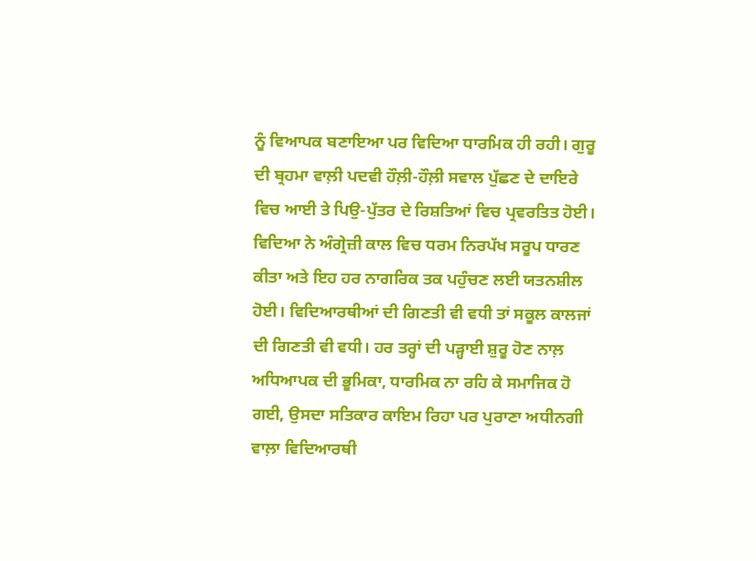ਨੂੰ ਵਿਆਪਕ ਬਣਾਇਆ ਪਰ ਵਿਦਿਆ ਧਾਰਮਿਕ ਹੀ ਰਹੀ। ਗੁਰੂ ਦੀ ਬ੍ਰਹਮਾ ਵਾਲ਼ੀ ਪਦਵੀ ਹੌਲ਼ੀ-ਹੌਲ਼ੀ ਸਵਾਲ ਪੁੱਛਣ ਦੇ ਦਾਇਰੇ ਵਿਚ ਆਈ ਤੇ ਪਿਉ-ਪੁੱਤਰ ਦੇ ਰਿਸ਼ਤਿਆਂ ਵਿਚ ਪ੍ਰਵਰਤਿਤ ਹੋਈ। ਵਿਦਿਆ ਨੇ ਅੰਗ੍ਰੇਜ਼ੀ ਕਾਲ ਵਿਚ ਧਰਮ ਨਿਰਪੱਖ ਸਰੂਪ ਧਾਰਣ ਕੀਤਾ ਅਤੇ ਇਹ ਹਰ ਨਾਗਰਿਕ ਤਕ ਪਹੁੰਚਣ ਲਈ ਯਤਨਸ਼ੀਲ ਹੋਈ। ਵਿਦਿਆਰਥੀਆਂ ਦੀ ਗਿਣਤੀ ਵੀ ਵਧੀ ਤਾਂ ਸਕੂਲ ਕਾਲਜਾਂ ਦੀ ਗਿਣਤੀ ਵੀ ਵਧੀ। ਹਰ ਤਰ੍ਹਾਂ ਦੀ ਪੜ੍ਹਾਈ ਸ਼ੁਰੂ ਹੋਣ ਨਾਲ਼ ਅਧਿਆਪਕ ਦੀ ਭੂਮਿਕਾ, ਧਾਰਮਿਕ ਨਾ ਰਹਿ ਕੇ ਸਮਾਜਿਕ ਹੋ ਗਈ, ਉਸਦਾ ਸਤਿਕਾਰ ਕਾਇਮ ਰਿਹਾ ਪਰ ਪੁਰਾਣਾ ਅਧੀਨਗੀ ਵਾਲ਼ਾ ਵਿਦਿਆਰਥੀ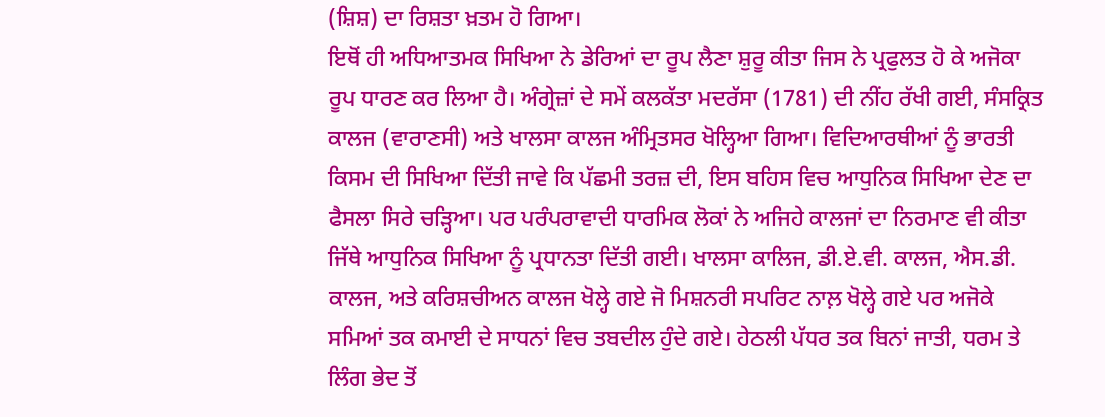(ਸ਼ਿਸ਼) ਦਾ ਰਿਸ਼ਤਾ ਖ਼ਤਮ ਹੋ ਗਿਆ।
ਇਥੋਂ ਹੀ ਅਧਿਆਤਮਕ ਸਿਖਿਆ ਨੇ ਡੇਰਿਆਂ ਦਾ ਰੂਪ ਲੈਣਾ ਸ਼ੁਰੂ ਕੀਤਾ ਜਿਸ ਨੇ ਪ੍ਰਫੁਲਤ ਹੋ ਕੇ ਅਜੋਕਾ ਰੂਪ ਧਾਰਣ ਕਰ ਲਿਆ ਹੈ। ਅੰਗ੍ਰੇਜ਼ਾਂ ਦੇ ਸਮੇਂ ਕਲਕੱਤਾ ਮਦਰੱਸਾ (1781) ਦੀ ਨੀਂਹ ਰੱਖੀ ਗਈ, ਸੰਸਕ੍ਰਿਤ ਕਾਲਜ (ਵਾਰਾਣਸੀ) ਅਤੇ ਖਾਲਸਾ ਕਾਲਜ ਅੰਮ੍ਰਿਤਸਰ ਖੋਲ੍ਹਿਆ ਗਿਆ। ਵਿਦਿਆਰਥੀਆਂ ਨੂੰ ਭਾਰਤੀ ਕਿਸਮ ਦੀ ਸਿਖਿਆ ਦਿੱਤੀ ਜਾਵੇ ਕਿ ਪੱਛਮੀ ਤਰਜ਼ ਦੀ, ਇਸ ਬਹਿਸ ਵਿਚ ਆਧੁਨਿਕ ਸਿਖਿਆ ਦੇਣ ਦਾ ਫੈਸਲਾ ਸਿਰੇ ਚੜ੍ਹਿਆ। ਪਰ ਪਰੰਪਰਾਵਾਦੀ ਧਾਰਮਿਕ ਲੋਕਾਂ ਨੇ ਅਜਿਹੇ ਕਾਲਜਾਂ ਦਾ ਨਿਰਮਾਣ ਵੀ ਕੀਤਾ ਜਿੱਥੇ ਆਧੁਨਿਕ ਸਿਖਿਆ ਨੂੰ ਪ੍ਰਧਾਨਤਾ ਦਿੱਤੀ ਗਈ। ਖਾਲਸਾ ਕਾਲਿਜ, ਡੀ.ਏ.ਵੀ. ਕਾਲਜ, ਐਸ.ਡੀ. ਕਾਲਜ, ਅਤੇ ਕਰਿਸ਼ਚੀਅਨ ਕਾਲਜ ਖੋਲ੍ਹੇ ਗਏ ਜੋ ਮਿਸ਼ਨਰੀ ਸਪਰਿਟ ਨਾਲ਼ ਖੋਲ੍ਹੇ ਗਏ ਪਰ ਅਜੋਕੇ ਸਮਿਆਂ ਤਕ ਕਮਾਈ ਦੇ ਸਾਧਨਾਂ ਵਿਚ ਤਬਦੀਲ ਹੁੰਦੇ ਗਏ। ਹੇਠਲੀ ਪੱਧਰ ਤਕ ਬਿਨਾਂ ਜਾਤੀ, ਧਰਮ ਤੇ ਲਿੰਗ ਭੇਦ ਤੋਂ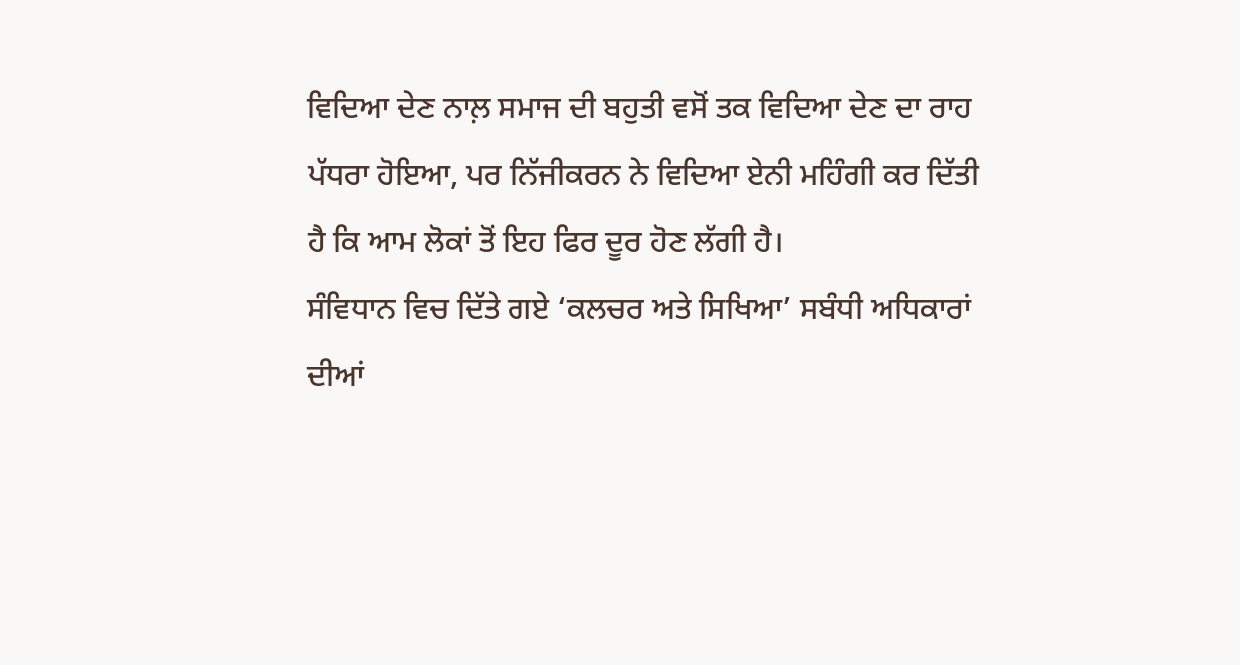ਵਿਦਿਆ ਦੇਣ ਨਾਲ਼ ਸਮਾਜ ਦੀ ਬਹੁਤੀ ਵਸੋਂ ਤਕ ਵਿਦਿਆ ਦੇਣ ਦਾ ਰਾਹ ਪੱਧਰਾ ਹੋਇਆ, ਪਰ ਨਿੱਜੀਕਰਨ ਨੇ ਵਿਦਿਆ ਏਨੀ ਮਹਿੰਗੀ ਕਰ ਦਿੱਤੀ ਹੈ ਕਿ ਆਮ ਲੋਕਾਂ ਤੋਂ ਇਹ ਫਿਰ ਦੂਰ ਹੋਣ ਲੱਗੀ ਹੈ।
ਸੰਵਿਧਾਨ ਵਿਚ ਦਿੱਤੇ ਗਏ ‘ਕਲਚਰ ਅਤੇ ਸਿਖਿਆ’ ਸਬੰਧੀ ਅਧਿਕਾਰਾਂ ਦੀਆਂ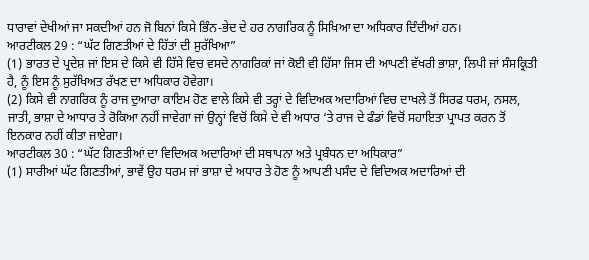ਧਾਰਾਵਾਂ ਦੇਖੀਆਂ ਜਾ ਸਕਦੀਆਂ ਹਨ ਜੋ ਬਿਨਾਂ ਕਿਸੇ ਭਿੰਨ-ਭੇਦ ਦੇ ਹਰ ਨਾਗਰਿਕ ਨੂੰ ਸਿਖਿਆ ਦਾ ਅਧਿਕਾਰ ਦਿੰਦੀਆਂ ਹਨ।
ਆਰਟੀਕਲ 29 : “ਘੱਟ ਗਿਣਤੀਆਂ ਦੇ ਹਿੱਤਾਂ ਦੀ ਸੁਰੱਖਿਆ”
(1) ਭਾਰਤ ਦੇ ਪ੍ਰਦੇਸ਼ ਜਾਂ ਇਸ ਦੇ ਕਿਸੇ ਵੀ ਹਿੱਸੇ ਵਿਚ ਵਸਦੇ ਨਾਗਰਿਕਾਂ ਜਾਂ ਕੋਈ ਵੀ ਹਿੱਸਾ ਜਿਸ ਦੀ ਆਪਣੀ ਵੱਖਰੀ ਭਾਸ਼ਾ, ਲਿਪੀ ਜਾਂ ਸੰਸਕ੍ਰਿਤੀ ਹੈ, ਨੂੰ ਇਸ ਨੂੰ ਸੁਰੱਖਿਅਤ ਰੱਖਣ ਦਾ ਅਧਿਕਾਰ ਹੋਵੇਗਾ।
(2) ਕਿਸੇ ਵੀ ਨਾਗਰਿਕ ਨੂੰ ਰਾਜ ਦੁਆਰਾ ਕਾਇਮ ਹੋਣ ਵਾਲੇ ਕਿਸੇ ਵੀ ਤਰ੍ਹਾਂ ਦੇ ਵਿਦਿਅਕ ਅਦਾਰਿਆਂ ਵਿਚ ਦਾਖਲੇ ਤੋਂ ਸਿਰਫ ਧਰਮ, ਨਸਲ, ਜਾਤੀ, ਭਾਸ਼ਾ ਦੇ ਆਧਾਰ ਤੇ ਰੋਕਿਆ ਨਹੀਂ ਜਾਵੇਗਾ ਜਾਂ ਉਨ੍ਹਾਂ ਵਿਚੋਂ ਕਿਸੇ ਦੇ ਵੀ ਅਧਾਰ ‘ਤੇ ਰਾਜ ਦੇ ਫੰਡਾਂ ਵਿਚੋਂ ਸਹਾਇਤਾ ਪ੍ਰਾਪਤ ਕਰਨ ਤੋਂ ਇਨਕਾਰ ਨਹੀਂ ਕੀਤਾ ਜਾਏਗਾ।
ਆਰਟੀਕਲ 30 : “ਘੱਟ ਗਿਣਤੀਆਂ ਦਾ ਵਿਦਿਅਕ ਅਦਾਰਿਆਂ ਦੀ ਸਥਾਪਨਾ ਅਤੇ ਪ੍ਰਬੰਧਨ ਦਾ ਅਧਿਕਾਰ”
(1) ਸਾਰੀਆਂ ਘੱਟ ਗਿਣਤੀਆਂ, ਭਾਵੇਂ ਉਹ ਧਰਮ ਜਾਂ ਭਾਸ਼ਾ ਦੇ ਅਧਾਰ ਤੇ ਹੋਣ ਨੂੰ ਆਪਣੀ ਪਸੰਦ ਦੇ ਵਿਦਿਅਕ ਅਦਾਰਿਆਂ ਦੀ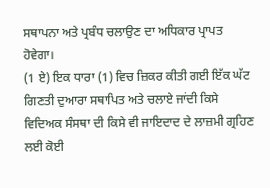ਸਥਾਪਨਾ ਅਤੇ ਪ੍ਰਬੰਧ ਚਲਾਉਣ ਦਾ ਅਧਿਕਾਰ ਪ੍ਰਾਪਤ ਹੋਵੇਗਾ।
(1 ਏ) ਇਕ ਧਾਰਾ (1) ਵਿਚ ਜ਼ਿਕਰ ਕੀਤੀ ਗਈ ਇੱਕ ਘੱਟ ਗਿਣਤੀ ਦੁਆਰਾ ਸਥਾਪਿਤ ਅਤੇ ਚਲਾਏ ਜਾਂਦੀ ਕਿਸੇ ਵਿਦਿਅਕ ਸੰਸਥਾ ਦੀ ਕਿਸੇ ਵੀ ਜਾਇਦਾਦ ਦੇ ਲਾਜ਼ਮੀ ਗ੍ਰਹਿਣ ਲਈ ਕੋਈ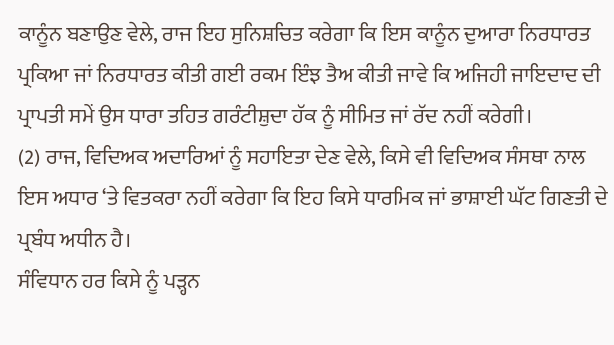ਕਾਨੂੰਨ ਬਣਾਉਣ ਵੇਲੇ, ਰਾਜ ਇਹ ਸੁਨਿਸ਼ਚਿਤ ਕਰੇਗਾ ਕਿ ਇਸ ਕਾਨੂੰਨ ਦੁਆਰਾ ਨਿਰਧਾਰਤ ਪ੍ਰਕਿਆ ਜਾਂ ਨਿਰਧਾਰਤ ਕੀਤੀ ਗਈ ਰਕਮ ਇੰਝ ਤੈਅ ਕੀਤੀ ਜਾਵੇ ਕਿ ਅਜਿਹੀ ਜਾਇਦਾਦ ਦੀ ਪ੍ਰਾਪਤੀ ਸਮੇਂ ਉਸ ਧਾਰਾ ਤਹਿਤ ਗਰੰਟੀਸ਼ੁਦਾ ਹੱਕ ਨੂੰ ਸੀਮਿਤ ਜਾਂ ਰੱਦ ਨਹੀਂ ਕਰੇਗੀ।
(2) ਰਾਜ, ਵਿਦਿਅਕ ਅਦਾਰਿਆਂ ਨੂੰ ਸਹਾਇਤਾ ਦੇਣ ਵੇਲੇ, ਕਿਸੇ ਵੀ ਵਿਦਿਅਕ ਸੰਸਥਾ ਨਾਲ ਇਸ ਅਧਾਰ ‘ਤੇ ਵਿਤਕਰਾ ਨਹੀਂ ਕਰੇਗਾ ਕਿ ਇਹ ਕਿਸੇ ਧਾਰਮਿਕ ਜਾਂ ਭਾਸ਼ਾਈ ਘੱਟ ਗਿਣਤੀ ਦੇ ਪ੍ਰਬੰਧ ਅਧੀਨ ਹੈ।
ਸੰਵਿਧਾਨ ਹਰ ਕਿਸੇ ਨੂੰ ਪੜ੍ਹਨ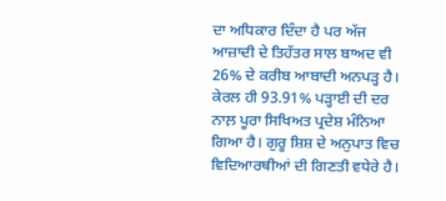ਦਾ ਅਧਿਕਾਰ ਦਿੰਦਾ ਹੈ ਪਰ ਅੱਜ ਆਜ਼ਾਦੀ ਦੇ ਤਿਹੱਤਰ ਸਾਲ ਬਾਅਦ ਵੀ 26% ਦੇ ਕਰੀਬ ਆਬਾਦੀ ਅਨਪੜ੍ਹ ਹੈ। ਕੇਰਲ ਹੀ 93.91% ਪੜ੍ਹਾਈ ਦੀ ਦਰ ਨਾਲ਼ ਪੂਰਾ ਸਿਖਿਅਤ ਪ੍ਰਦੇਸ਼ ਮੰਨਿਆ ਗਿਆ ਹੈ। ਗੁਰੂ ਸ਼ਿਸ਼ ਦੇ ਅਨੁਪਾਤ ਵਿਚ ਵਿਦਿਆਰਥੀਆਂ ਦੀ ਗਿਣਤੀ ਵਧੇਰੇ ਹੈ।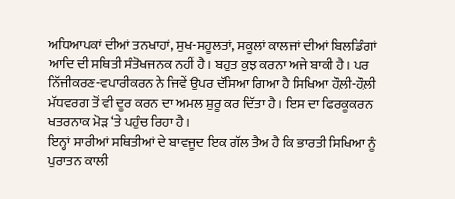ਅਧਿਆਪਕਾਂ ਦੀਆਂ ਤਨਖਾਹਾਂ, ਸੁਖ-ਸਹੂਲਤਾਂ, ਸਕੂਲਾਂ ਕਾਲਜਾਂ ਦੀਆਂ ਬਿਲਡਿੰਗਾਂ ਆਦਿ ਦੀ ਸਥਿਤੀ ਸੰਤੋਖਜਨਕ ਨਹੀਂ ਹੈ। ਬਹੁਤ ਕੁਝ ਕਰਨਾ ਅਜੇ ਬਾਕੀ ਹੈ। ਪਰ ਨਿੱਜੀਕਰਣ-ਵਪਾਰੀਕਰਨ ਨੇ ਜਿਵੇਂ ਉਪਰ ਦੱਸਿਆ ਗਿਆ ਹੈ ਸਿਖਿਆ ਹੌਲ਼ੀ-ਹੌਲ਼ੀ ਮੱਧਵਰਗ ਤੋਂ ਵੀ ਦੂਰ ਕਰਨ ਦਾ ਅਮਲ ਸ਼ੁਰੂ ਕਰ ਦਿੱਤਾ ਹੈ। ਇਸ ਦਾ ਫਿਰਕੂਕਰਨ ਖਤਰਨਾਕ ਮੋੜ ‘ਤੇ ਪਹੁੰਚ ਰਿਹਾ ਹੈ।
ਇਨ੍ਹਾਂ ਸਾਰੀਆਂ ਸਥਿਤੀਆਂ ਦੇ ਬਾਵਜੂਦ ਇਕ ਗੱਲ ਤੈਅ ਹੈ ਕਿ ਭਾਰਤੀ ਸਿਖਿਆ ਨੂੰ ਪੁਰਾਤਨ ਕਾਲੀ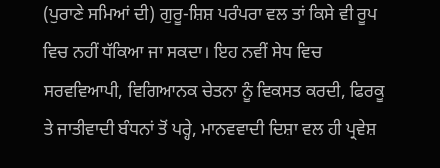(ਪੁਰਾਣੇ ਸਮਿਆਂ ਦੀ) ਗੁਰੂ-ਸ਼ਿਸ਼ ਪਰੰਪਰਾ ਵਲ ਤਾਂ ਕਿਸੇ ਵੀ ਰੂਪ ਵਿਚ ਨਹੀਂ ਧੱਕਿਆ ਜਾ ਸਕਦਾ। ਇਹ ਨਵੀਂ ਸੇਧ ਵਿਚ ਸਰਵਵਿਆਪੀ, ਵਿਗਿਆਨਕ ਚੇਤਨਾ ਨੂੰ ਵਿਕਸਤ ਕਰਦੀ, ਫਿਰਕੂ ਤੇ ਜਾਤੀਵਾਦੀ ਬੰਧਨਾਂ ਤੋਂ ਪਰ੍ਹੇ, ਮਾਨਵਵਾਦੀ ਦਿਸ਼ਾ ਵਲ ਹੀ ਪ੍ਰਵੇਸ਼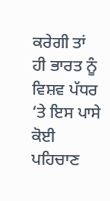ਕਰੇਗੀ ਤਾਂ ਹੀ ਭਾਰਤ ਨੂੰ ਵਿਸ਼ਵ ਪੱਧਰ ‘ਤੇ ਇਸ ਪਾਸੇ ਕੋਈ ਪਹਿਚਾਣ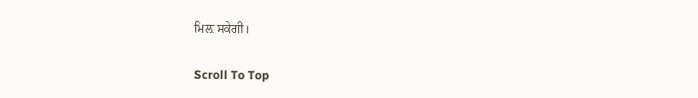ਮਿਲ਼ ਸਕੇਗੀ।

Scroll To Top